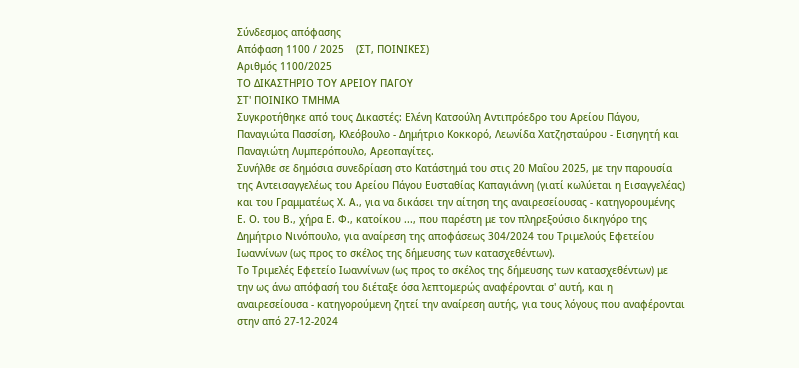Σύνδεσμος απόφασης
Απόφαση 1100 / 2025    (ΣΤ, ΠΟΙΝΙΚΕΣ)
Αριθμός 1100/2025
ΤΟ ΔΙΚΑΣΤΗΡΙΟ ΤΟΥ ΑΡΕΙΟΥ ΠΑΓΟΥ
ΣΤ' ΠΟΙΝΙΚΟ ΤΜΗΜΑ
Συγκροτήθηκε από τους Δικαστές: Ελένη Κατσούλη Αντιπρόεδρο του Αρείου Πάγου, Παναγιώτα Πασσίση, Κλεόβουλο - Δημήτριο Κοκκορό, Λεωνίδα Χατζησταύρου - Εισηγητή και Παναγιώτη Λυμπερόπουλο, Αρεοπαγίτες.
Συνήλθε σε δημόσια συνεδρίαση στο Κατάστημά του στις 20 Μαΐου 2025, με την παρουσία της Αντεισαγγελέως του Αρείου Πάγου Ευσταθίας Καπαγιάννη (γιατί κωλύεται η Εισαγγελέας) και του Γραμματέως Χ. Α., για να δικάσει την αίτηση της αναιρεσείουσας - κατηγορουμένης Ε. Ο. του Β., χήρα Ε. Φ., κατοίκου ..., που παρέστη με τον πληρεξούσιο δικηγόρο της Δημήτριο Νινόπουλο, για αναίρεση της αποφάσεως 304/2024 του Τριμελούς Εφετείου Ιωαννίνων (ως προς το σκέλος της δήμευσης των κατασχεθέντων).
Το Τριμελές Εφετείο Ιωαννίνων (ως προς το σκέλος της δήμευσης των κατασχεθέντων) με την ως άνω απόφασή του διέταξε όσα λεπτομερώς αναφέρονται σ' αυτή, και η αναιρεσείουσα - κατηγορούμενη ζητεί την αναίρεση αυτής, για τους λόγους που αναφέρονται στην από 27-12-2024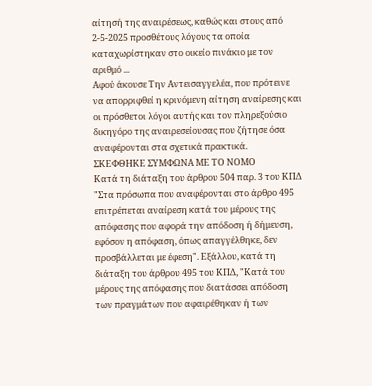αίτησή της αναιρέσεως, καθώς και στους από 2-5-2025 προσθέτους λόγους τα οποία καταχωρίστηκαν στο οικείο πινάκιο με τον αριθμό ...
Αφού άκουσε Την Αντεισαγγελέα, που πρότεινε να απορριφθεί η κρινόμενη αίτηση αναίρεσης και οι πρόσθετοι λόγοι αυτής και τον πληρεξούσιο δικηγόρο της αναιρεσείουσας που ζήτησε όσα αναφέρονται στα σχετικά πρακτικά.
ΣΚΕΦΘΗΚΕ ΣΥΜΦΩΝΑ ΜΕ ΤΟ ΝΟΜΟ
Κατά τη διάταξη του άρθρου 504 παρ. 3 του ΚΠΔ "Στα πρόσωπα που αναφέρονται στο άρθρο 495 επιτρέπεται αναίρεση κατά του μέρους της απόφασης που αφορά την απόδοση ή δήμευση, εφόσον η απόφαση, όπως απαγγέλθηκε, δεν προσβάλλεται με έφεση". Εξάλλου, κατά τη διάταξη του άρθρου 495 του ΚΠΔ, "Κατά του μέρους της απόφασης που διατάσσει απόδοση των πραγμάτων που αφαιρέθηκαν ή των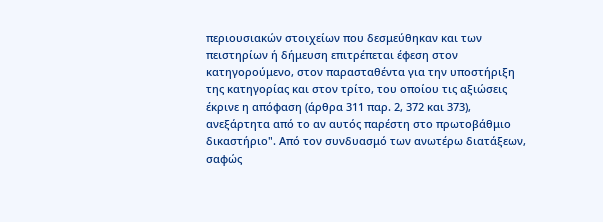περιουσιακών στοιχείων που δεσμεύθηκαν και των πειστηρίων ή δήμευση επιτρέπεται έφεση στον κατηγορούμενο, στον παρασταθέντα για την υποστήριξη της κατηγορίας και στον τρίτο, του οποίου τις αξιώσεις έκρινε η απόφαση (άρθρα 311 παρ. 2, 372 και 373), ανεξάρτητα από το αν αυτός παρέστη στο πρωτοβάθμιο δικαστήριο". Από τον συνδυασμό των ανωτέρω διατάξεων, σαφώς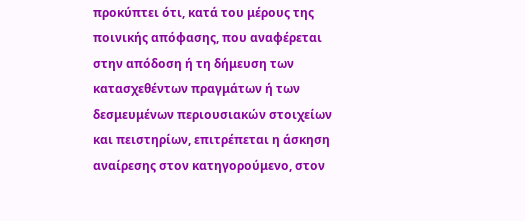προκύπτει ότι, κατά του μέρους της ποινικής απόφασης, που αναφέρεται στην απόδοση ή τη δήμευση των κατασχεθέντων πραγμάτων ή των δεσμευμένων περιουσιακών στοιχείων και πειστηρίων, επιτρέπεται η άσκηση αναίρεσης στον κατηγορούμενο, στον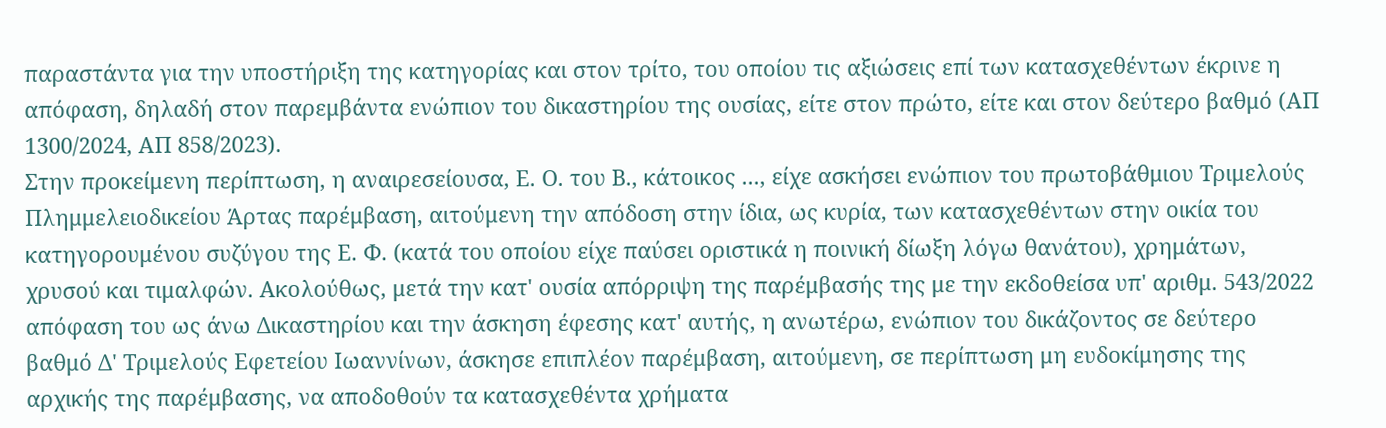παραστάντα για την υποστήριξη της κατηγορίας και στον τρίτο, του οποίου τις αξιώσεις επί των κατασχεθέντων έκρινε η απόφαση, δηλαδή στον παρεμβάντα ενώπιον του δικαστηρίου της ουσίας, είτε στον πρώτο, είτε και στον δεύτερο βαθμό (ΑΠ 1300/2024, ΑΠ 858/2023).
Στην προκείμενη περίπτωση, η αναιρεσείουσα, Ε. Ο. του Β., κάτοικος ..., είχε ασκήσει ενώπιον του πρωτοβάθμιου Τριμελούς Πλημμελειοδικείου Άρτας παρέμβαση, αιτούμενη την απόδοση στην ίδια, ως κυρία, των κατασχεθέντων στην οικία του κατηγορουμένου συζύγου της Ε. Φ. (κατά του οποίου είχε παύσει οριστικά η ποινική δίωξη λόγω θανάτου), χρημάτων, χρυσού και τιμαλφών. Ακολούθως, μετά την κατ' ουσία απόρριψη της παρέμβασής της με την εκδοθείσα υπ' αριθμ. 543/2022 απόφαση του ως άνω Δικαστηρίου και την άσκηση έφεσης κατ' αυτής, η ανωτέρω, ενώπιον του δικάζοντος σε δεύτερο βαθμό Δ' Τριμελούς Εφετείου Ιωαννίνων, άσκησε επιπλέον παρέμβαση, αιτούμενη, σε περίπτωση μη ευδοκίμησης της αρχικής της παρέμβασης, να αποδοθούν τα κατασχεθέντα χρήματα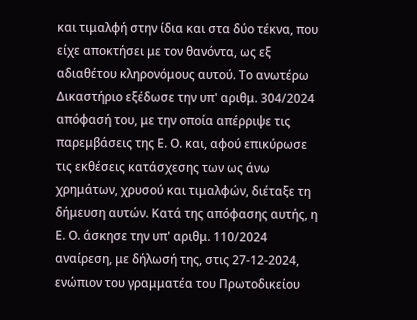και τιμαλφή στην ίδια και στα δύο τέκνα, που είχε αποκτήσει με τον θανόντα, ως εξ αδιαθέτου κληρονόμους αυτού. Το ανωτέρω Δικαστήριο εξέδωσε την υπ' αριθμ. 304/2024 απόφασή του, με την οποία απέρριψε τις παρεμβάσεις της Ε. Ο. και, αφού επικύρωσε τις εκθέσεις κατάσχεσης των ως άνω χρημάτων, χρυσού και τιμαλφών, διέταξε τη δήμευση αυτών. Κατά της απόφασης αυτής, η Ε. Ο. άσκησε την υπ' αριθμ. 110/2024 αναίρεση, με δήλωσή της, στις 27-12-2024, ενώπιον του γραμματέα του Πρωτοδικείου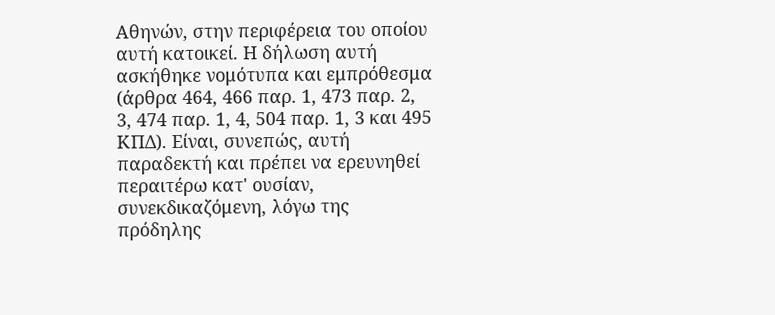Αθηνών, στην περιφέρεια του οποίου αυτή κατοικεί. Η δήλωση αυτή ασκήθηκε νομότυπα και εμπρόθεσμα (άρθρα 464, 466 παρ. 1, 473 παρ. 2, 3, 474 παρ. 1, 4, 504 παρ. 1, 3 και 495 ΚΠΔ). Είναι, συνεπώς, αυτή παραδεκτή και πρέπει να ερευνηθεί περαιτέρω κατ' ουσίαν, συνεκδικαζόμενη, λόγω της πρόδηλης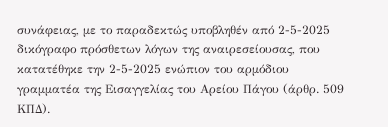συνάφειας, με το παραδεκτώς υποβληθέν από 2-5-2025 δικόγραφο πρόσθετων λόγων της αναιρεσείουσας, που κατατέθηκε την 2-5-2025 ενώπιον του αρμόδιου γραμματέα της Εισαγγελίας του Αρείου Πάγου (άρθρ. 509 ΚΠΔ).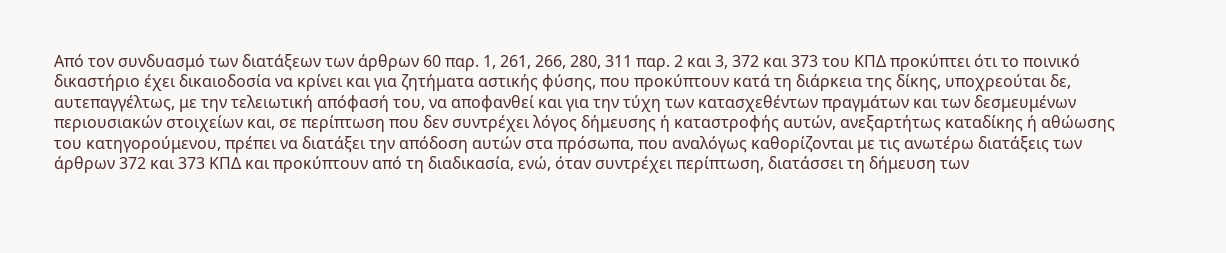Από τον συνδυασμό των διατάξεων των άρθρων 60 παρ. 1, 261, 266, 280, 311 παρ. 2 και 3, 372 και 373 του ΚΠΔ προκύπτει ότι το ποινικό δικαστήριο έχει δικαιοδοσία να κρίνει και για ζητήματα αστικής φύσης, που προκύπτουν κατά τη διάρκεια της δίκης, υποχρεούται δε, αυτεπαγγέλτως, με την τελειωτική απόφασή του, να αποφανθεί και για την τύχη των κατασχεθέντων πραγμάτων και των δεσμευμένων περιουσιακών στοιχείων και, σε περίπτωση που δεν συντρέχει λόγος δήμευσης ή καταστροφής αυτών, ανεξαρτήτως καταδίκης ή αθώωσης του κατηγορούμενου, πρέπει να διατάξει την απόδοση αυτών στα πρόσωπα, που αναλόγως καθορίζονται με τις ανωτέρω διατάξεις των άρθρων 372 και 373 ΚΠΔ και προκύπτουν από τη διαδικασία, ενώ, όταν συντρέχει περίπτωση, διατάσσει τη δήμευση των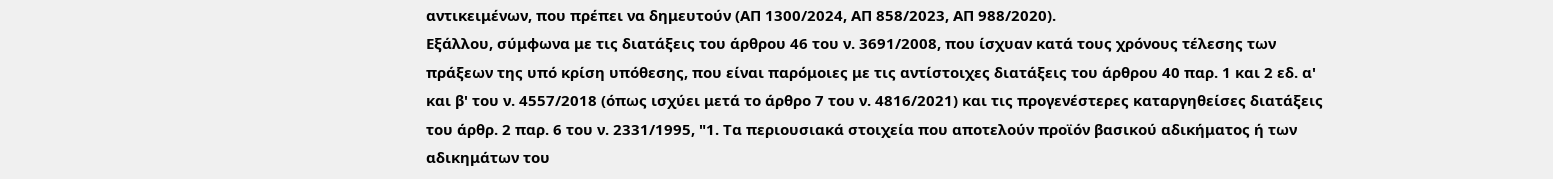αντικειμένων, που πρέπει να δημευτούν (ΑΠ 1300/2024, ΑΠ 858/2023, ΑΠ 988/2020).
Εξάλλου, σύμφωνα με τις διατάξεις του άρθρου 46 του ν. 3691/2008, που ίσχυαν κατά τους χρόνους τέλεσης των πράξεων της υπό κρίση υπόθεσης, που είναι παρόμοιες με τις αντίστοιχες διατάξεις του άρθρου 40 παρ. 1 και 2 εδ. α' και β' του ν. 4557/2018 (όπως ισχύει μετά το άρθρο 7 του ν. 4816/2021) και τις προγενέστερες καταργηθείσες διατάξεις του άρθρ. 2 παρ. 6 του ν. 2331/1995, "1. Τα περιουσιακά στοιχεία που αποτελούν προϊόν βασικού αδικήματος ή των αδικημάτων του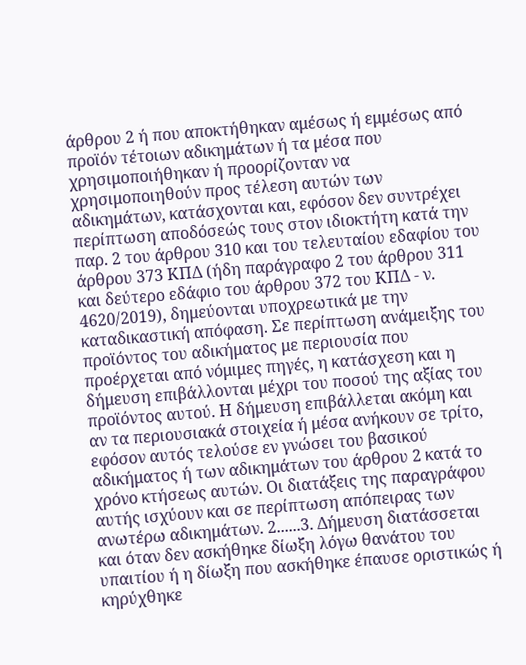άρθρου 2 ή που αποκτήθηκαν αμέσως ή εμμέσως από προϊόν τέτοιων αδικημάτων ή τα μέσα που χρησιμοποιήθηκαν ή προορίζονταν να χρησιμοποιηθούν προς τέλεση αυτών των αδικημάτων, κατάσχονται και, εφόσον δεν συντρέχει περίπτωση αποδόσεώς τους στον ιδιοκτήτη κατά την παρ. 2 του άρθρου 310 και του τελευταίου εδαφίου του άρθρου 373 ΚΠΔ (ήδη παράγραφο 2 του άρθρου 311 και δεύτερο εδάφιο του άρθρου 372 του ΚΠΔ - ν. 4620/2019), δημεύονται υποχρεωτικά με την καταδικαστική απόφαση. Σε περίπτωση ανάμειξης του προϊόντος του αδικήματος με περιουσία που προέρχεται από νόμιμες πηγές, η κατάσχεση και η δήμευση επιβάλλονται μέχρι του ποσού της αξίας του προϊόντος αυτού. Η δήμευση επιβάλλεται ακόμη και αν τα περιουσιακά στοιχεία ή μέσα ανήκουν σε τρίτο, εφόσον αυτός τελούσε εν γνώσει του βασικού αδικήματος ή των αδικημάτων του άρθρου 2 κατά το χρόνο κτήσεως αυτών. Οι διατάξεις της παραγράφου αυτής ισχύουν και σε περίπτωση απόπειρας των ανωτέρω αδικημάτων. 2......3. Δήμευση διατάσσεται και όταν δεν ασκήθηκε δίωξη λόγω θανάτου του υπαιτίου ή η δίωξη που ασκήθηκε έπαυσε οριστικώς ή κηρύχθηκε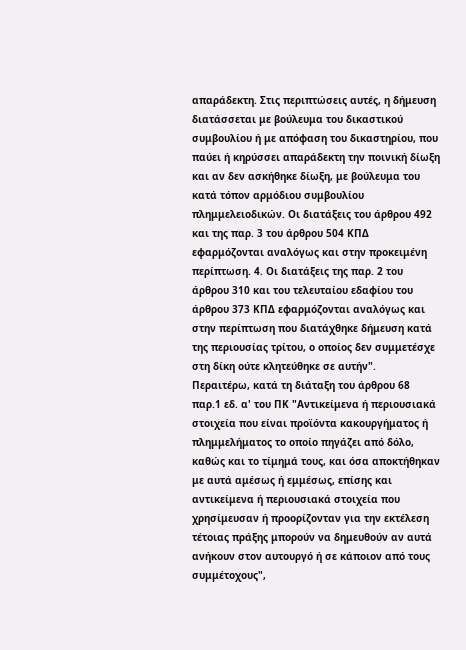απαράδεκτη. Στις περιπτώσεις αυτές, η δήμευση διατάσσεται με βούλευμα του δικαστικού συμβουλίου ή με απόφαση του δικαστηρίου, που παύει ή κηρύσσει απαράδεκτη την ποινική δίωξη και αν δεν ασκήθηκε δίωξη, με βούλευμα του κατά τόπον αρμόδιου συμβουλίου πλημμελειοδικών. Οι διατάξεις του άρθρου 492 και της παρ. 3 του άρθρου 504 ΚΠΔ εφαρμόζονται αναλόγως και στην προκειμένη περίπτωση. 4. Οι διατάξεις της παρ. 2 του άρθρου 310 και του τελευταίου εδαφίου του άρθρου 373 ΚΠΔ εφαρμόζονται αναλόγως και στην περίπτωση που διατάχθηκε δήμευση κατά της περιουσίας τρίτου, ο οποίος δεν συμμετέσχε στη δίκη ούτε κλητεύθηκε σε αυτήν".
Περαιτέρω, κατά τη διάταξη του άρθρου 68 παρ.1 εδ. α' του ΠΚ "Αντικείμενα ή περιουσιακά στοιχεία που είναι προϊόντα κακουργήματος ή πλημμελήματος το οποίο πηγάζει από δόλο, καθώς και το τίμημά τους, και όσα αποκτήθηκαν με αυτά αμέσως ή εμμέσως, επίσης και αντικείμενα ή περιουσιακά στοιχεία που χρησίμευσαν ή προορίζονταν για την εκτέλεση τέτοιας πράξης μπορούν να δημευθούν αν αυτά ανήκουν στον αυτουργό ή σε κάποιον από τους συμμέτοχους",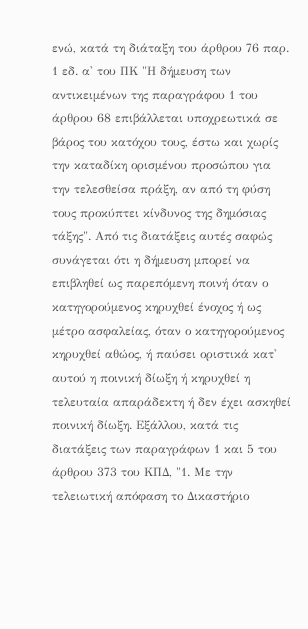ενώ, κατά τη διάταξη του άρθρου 76 παρ. 1 εδ. α' του ΠΚ "Η δήμευση των αντικειμένων της παραγράφου 1 του άρθρου 68 επιβάλλεται υποχρεωτικά σε βάρος του κατόχου τους, έστω και χωρίς την καταδίκη ορισμένου προσώπου για την τελεσθείσα πράξη, αν από τη φύση τους προκύπτει κίνδυνος της δημόσιας τάξης". Από τις διατάξεις αυτές σαφώς συνάγεται ότι η δήμευση μπορεί να επιβληθεί ως παρεπόμενη ποινή όταν ο κατηγορούμενος κηρυχθεί ένοχος ή ως μέτρο ασφαλείας, όταν ο κατηγορούμενος κηρυχθεί αθώος, ή παύσει οριστικά κατ' αυτού η ποινική δίωξη ή κηρυχθεί η τελευταία απαράδεκτη ή δεν έχει ασκηθεί ποινική δίωξη. Εξάλλου, κατά τις διατάξεις των παραγράφων 1 και 5 του άρθρου 373 του ΚΠΔ, "1. Με την τελειωτική απόφαση το Δικαστήριο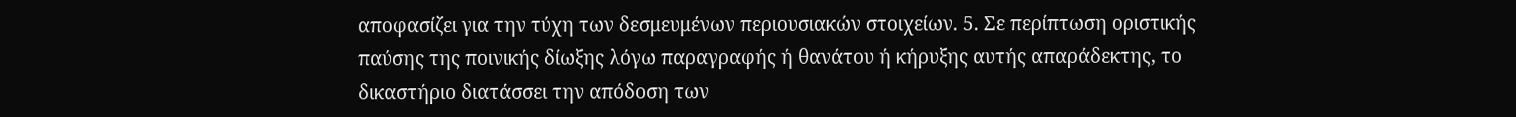αποφασίζει για την τύχη των δεσμευμένων περιουσιακών στοιχείων. 5. Σε περίπτωση οριστικής παύσης της ποινικής δίωξης λόγω παραγραφής ή θανάτου ή κήρυξης αυτής απαράδεκτης, το δικαστήριο διατάσσει την απόδοση των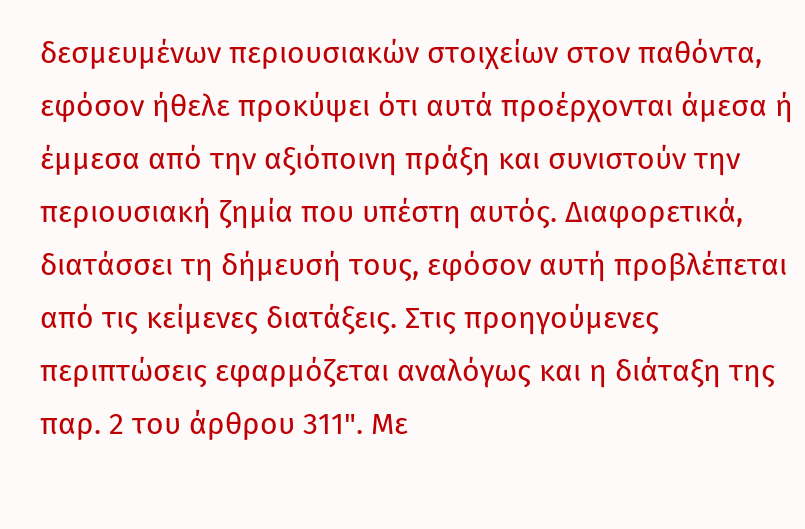δεσμευμένων περιουσιακών στοιχείων στον παθόντα, εφόσον ήθελε προκύψει ότι αυτά προέρχονται άμεσα ή έμμεσα από την αξιόποινη πράξη και συνιστούν την περιουσιακή ζημία που υπέστη αυτός. Διαφορετικά, διατάσσει τη δήμευσή τους, εφόσον αυτή προβλέπεται από τις κείμενες διατάξεις. Στις προηγούμενες περιπτώσεις εφαρμόζεται αναλόγως και η διάταξη της παρ. 2 του άρθρου 311". Με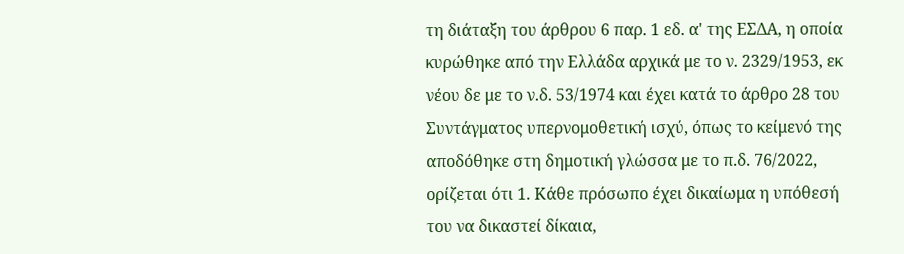τη διάταξη του άρθρου 6 παρ. 1 εδ. α' της ΕΣΔΑ, η οποία κυρώθηκε από την Ελλάδα αρχικά με το ν. 2329/1953, εκ νέου δε με το ν.δ. 53/1974 και έχει κατά το άρθρο 28 του Συντάγματος υπερνομοθετική ισχύ, όπως το κείμενό της αποδόθηκε στη δημοτική γλώσσα με το π.δ. 76/2022, ορίζεται ότι 1. Κάθε πρόσωπο έχει δικαίωμα η υπόθεσή του να δικαστεί δίκαια,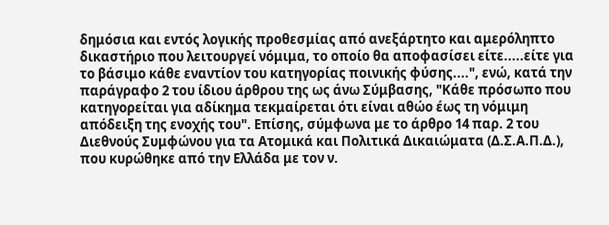δημόσια και εντός λογικής προθεσμίας από ανεξάρτητο και αμερόληπτο δικαστήριο που λειτουργεί νόμιμα, το οποίο θα αποφασίσει είτε.....είτε για το βάσιμο κάθε εναντίον του κατηγορίας ποινικής φύσης....", ενώ, κατά την παράγραφο 2 του ίδιου άρθρου της ως άνω Σύμβασης, "Κάθε πρόσωπο που κατηγορείται για αδίκημα τεκμαίρεται ότι είναι αθώο έως τη νόμιμη απόδειξη της ενοχής του". Επίσης, σύμφωνα με το άρθρο 14 παρ. 2 του Διεθνούς Συμφώνου για τα Ατομικά και Πολιτικά Δικαιώματα (Δ.Σ.Α.Π.Δ.), που κυρώθηκε από την Ελλάδα με τον ν.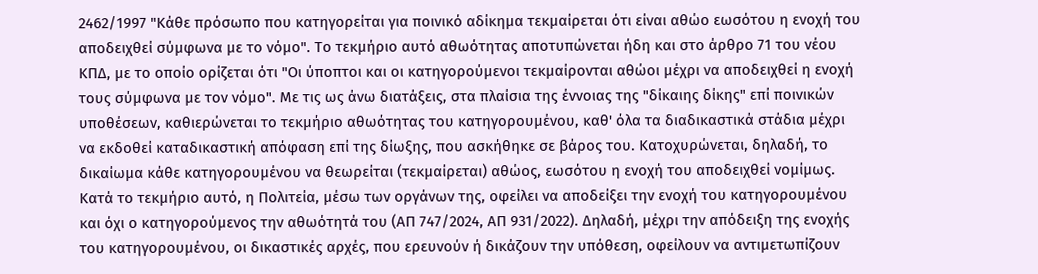2462/1997 "Κάθε πρόσωπο που κατηγορείται για ποινικό αδίκημα τεκμαίρεται ότι είναι αθώο εωσότου η ενοχή του αποδειχθεί σύμφωνα με το νόμο". Το τεκμήριο αυτό αθωότητας αποτυπώνεται ήδη και στο άρθρο 71 του νέου ΚΠΔ, με το οποίο ορίζεται ότι "Οι ύποπτοι και οι κατηγορούμενοι τεκμαίρονται αθώοι μέχρι να αποδειχθεί η ενοχή τους σύμφωνα με τον νόμο". Με τις ως άνω διατάξεις, στα πλαίσια της έννοιας της "δίκαιης δίκης" επί ποινικών υποθέσεων, καθιερώνεται το τεκμήριο αθωότητας του κατηγορουμένου, καθ' όλα τα διαδικαστικά στάδια μέχρι να εκδοθεί καταδικαστική απόφαση επί της δίωξης, που ασκήθηκε σε βάρος του. Κατοχυρώνεται, δηλαδή, το δικαίωμα κάθε κατηγορουμένου να θεωρείται (τεκμαίρεται) αθώος, εωσότου η ενοχή του αποδειχθεί νομίμως. Κατά το τεκμήριο αυτό, η Πολιτεία, μέσω των οργάνων της, οφείλει να αποδείξει την ενοχή του κατηγορουμένου και όχι ο κατηγορούμενος την αθωότητά του (ΑΠ 747/2024, ΑΠ 931/2022). Δηλαδή, μέχρι την απόδειξη της ενοχής του κατηγορουμένου, οι δικαστικές αρχές, που ερευνούν ή δικάζουν την υπόθεση, οφείλουν να αντιμετωπίζουν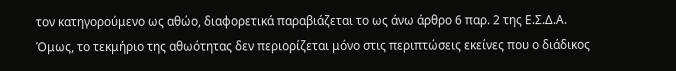τον κατηγορούμενο ως αθώο, διαφορετικά παραβιάζεται το ως άνω άρθρο 6 παρ. 2 της Ε.Σ.Δ.Α. Όμως, το τεκμήριο της αθωότητας δεν περιορίζεται μόνο στις περιπτώσεις εκείνες που ο διάδικος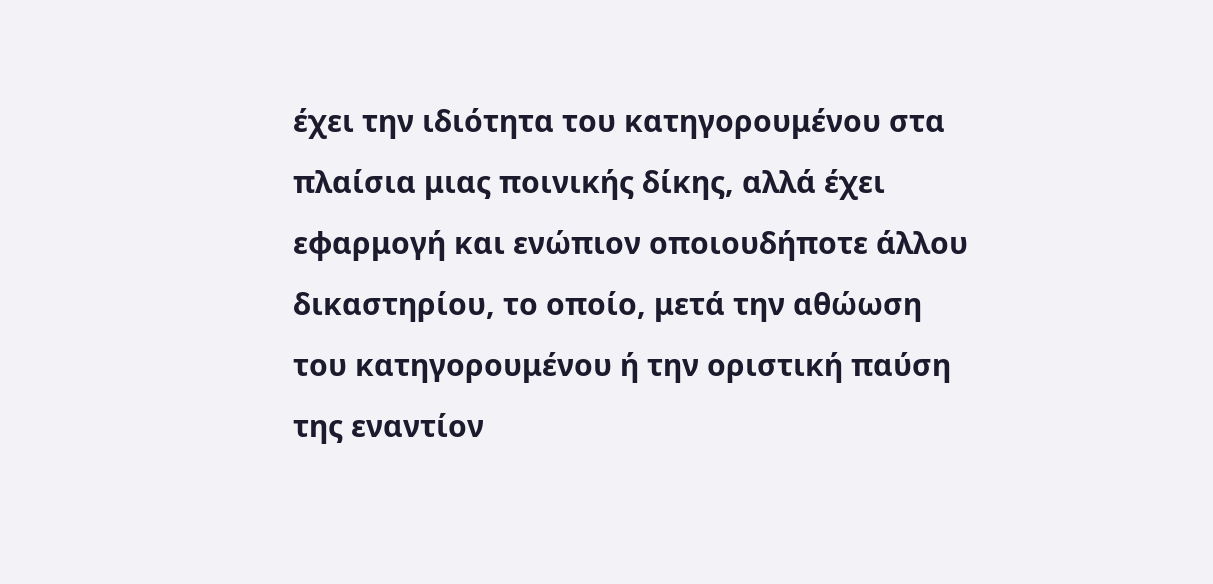έχει την ιδιότητα του κατηγορουμένου στα πλαίσια μιας ποινικής δίκης, αλλά έχει εφαρμογή και ενώπιον οποιουδήποτε άλλου δικαστηρίου, το οποίο, μετά την αθώωση του κατηγορουμένου ή την οριστική παύση της εναντίον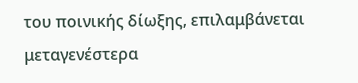του ποινικής δίωξης, επιλαμβάνεται μεταγενέστερα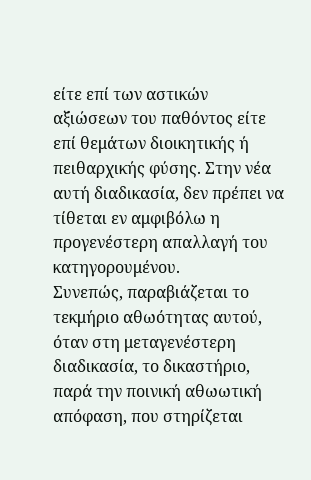είτε επί των αστικών αξιώσεων του παθόντος είτε επί θεμάτων διοικητικής ή πειθαρχικής φύσης. Στην νέα αυτή διαδικασία, δεν πρέπει να τίθεται εν αμφιβόλω η προγενέστερη απαλλαγή του κατηγορουμένου.
Συνεπώς, παραβιάζεται το τεκμήριο αθωότητας αυτού, όταν στη μεταγενέστερη διαδικασία, το δικαστήριο, παρά την ποινική αθωωτική απόφαση, που στηρίζεται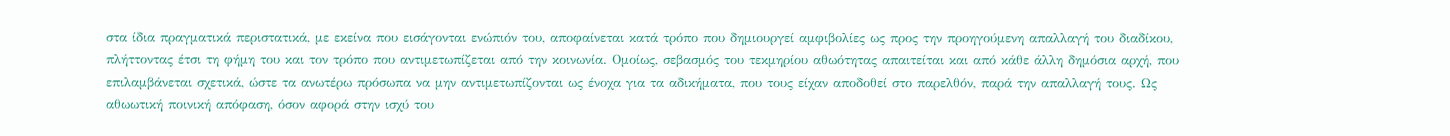στα ίδια πραγματικά περιστατικά, με εκείνα που εισάγονται ενώπιόν του, αποφαίνεται κατά τρόπο που δημιουργεί αμφιβολίες ως προς την προηγούμενη απαλλαγή του διαδίκου, πλήττοντας έτσι τη φήμη του και τον τρόπο που αντιμετωπίζεται από την κοινωνία. Ομοίως, σεβασμός του τεκμηρίου αθωότητας απαιτείται και από κάθε άλλη δημόσια αρχή, που επιλαμβάνεται σχετικά, ώστε τα ανωτέρω πρόσωπα να μην αντιμετωπίζονται ως ένοχα για τα αδικήματα, που τους είχαν αποδοθεί στο παρελθόν, παρά την απαλλαγή τους. Ως αθωωτική ποινική απόφαση, όσον αφορά στην ισχύ του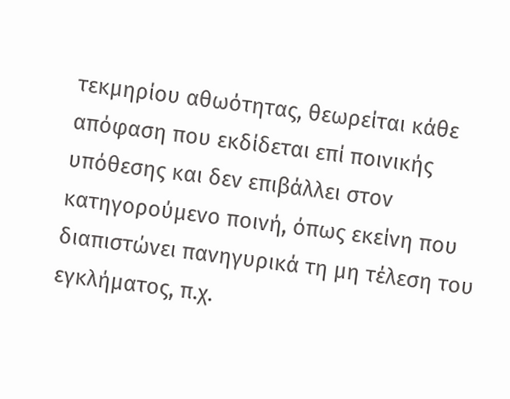τεκμηρίου αθωότητας, θεωρείται κάθε απόφαση που εκδίδεται επί ποινικής υπόθεσης και δεν επιβάλλει στον κατηγορούμενο ποινή, όπως εκείνη που διαπιστώνει πανηγυρικά τη μη τέλεση του εγκλήματος, π.χ.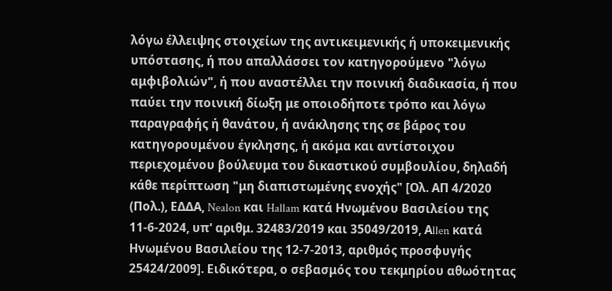λόγω έλλειψης στοιχείων της αντικειμενικής ή υποκειμενικής υπόστασης, ή που απαλλάσσει τον κατηγορούμενο "λόγω αμφιβολιών", ή που αναστέλλει την ποινική διαδικασία, ή που παύει την ποινική δίωξη με οποιοδήποτε τρόπο και λόγω παραγραφής ή θανάτου, ή ανάκλησης της σε βάρος του κατηγορουμένου έγκλησης, ή ακόμα και αντίστοιχου περιεχομένου βούλευμα του δικαστικού συμβουλίου, δηλαδή κάθε περίπτωση "μη διαπιστωμένης ενοχής" [Ολ. ΑΠ 4/2020 (Πολ.), ΕΔΔΑ, Nealon και Hallam κατά Ηνωμένου Βασιλείου της 11-6-2024, υπ' αριθμ. 32483/2019 και 35049/2019, Αllen κατά Ηνωμένου Βασιλείου της 12-7-2013, αριθμός προσφυγής 25424/2009]. Ειδικότερα, ο σεβασμός του τεκμηρίου αθωότητας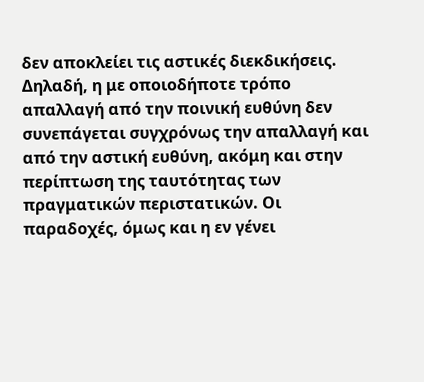δεν αποκλείει τις αστικές διεκδικήσεις. Δηλαδή, η με οποιοδήποτε τρόπο απαλλαγή από την ποινική ευθύνη δεν συνεπάγεται συγχρόνως την απαλλαγή και από την αστική ευθύνη, ακόμη και στην περίπτωση της ταυτότητας των πραγματικών περιστατικών. Οι παραδοχές, όμως και η εν γένει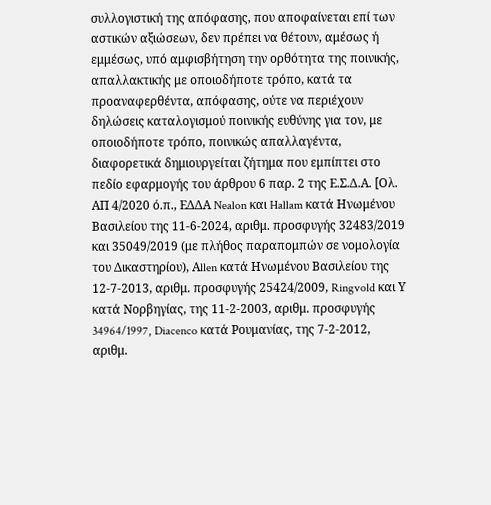συλλογιστική της απόφασης, που αποφαίνεται επί των αστικών αξιώσεων, δεν πρέπει να θέτουν, αμέσως ή εμμέσως, υπό αμφισβήτηση την ορθότητα της ποινικής, απαλλακτικής με οποιοδήποτε τρόπο, κατά τα προαναφερθέντα, απόφασης, ούτε να περιέχουν δηλώσεις καταλογισμού ποινικής ευθύνης για τον, με οποιοδήποτε τρόπο, ποινικώς απαλλαγέντα, διαφορετικά δημιουργείται ζήτημα που εμπίπτει στο πεδίο εφαρμογής του άρθρου 6 παρ. 2 της Ε.Σ.Δ.Α. [Ολ. ΑΠ 4/2020 ό.π., ΕΔΔΑ Nealon και Hallam κατά Ηνωμένου Βασιλείου της 11-6-2024, αριθμ. προσφυγής 32483/2019 και 35049/2019 (με πλήθος παραπομπών σε νομολογία του Δικαστηρίου), Αllen κατά Ηνωμένου Βασιλείου της 12-7-2013, αριθμ. προσφυγής 25424/2009, Ringvold και Υ κατά Νορβηγίας, της 11-2-2003, αριθμ. προσφυγής 34964/1997, Diacenco κατά Ρουμανίας, της 7-2-2012, αριθμ.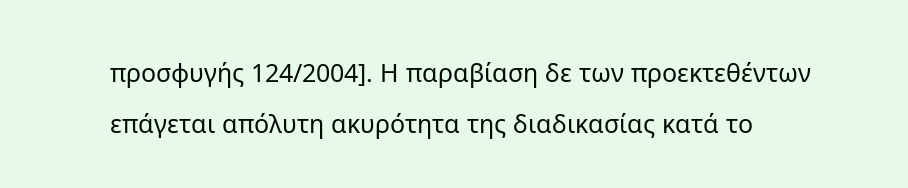προσφυγής 124/2004]. Η παραβίαση δε των προεκτεθέντων επάγεται απόλυτη ακυρότητα της διαδικασίας κατά το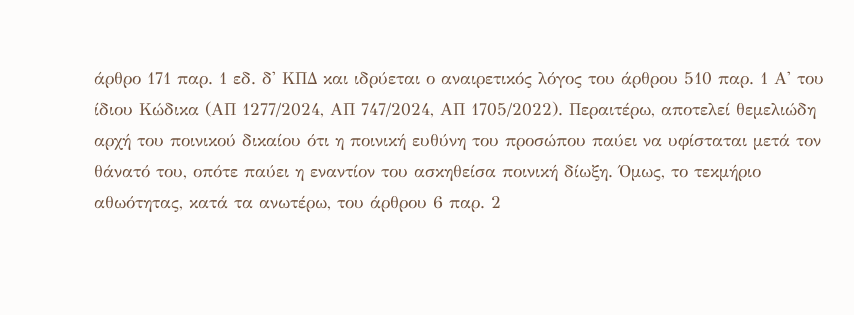άρθρο 171 παρ. 1 εδ. δ' ΚΠΔ και ιδρύεται ο αναιρετικός λόγος του άρθρου 510 παρ. 1 Α' του ίδιου Κώδικα (ΑΠ 1277/2024, ΑΠ 747/2024, ΑΠ 1705/2022). Περαιτέρω, αποτελεί θεμελιώδη αρχή του ποινικού δικαίου ότι η ποινική ευθύνη του προσώπου παύει να υφίσταται μετά τον θάνατό του, οπότε παύει η εναντίον του ασκηθείσα ποινική δίωξη. Όμως, το τεκμήριο αθωότητας, κατά τα ανωτέρω, του άρθρου 6 παρ. 2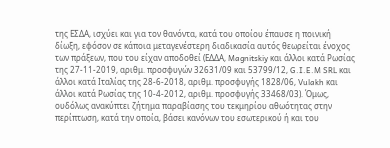της ΕΣΔΑ, ισχύει και για τον θανόντα, κατά του οποίου έπαυσε η ποινική δίωξη, εφόσον σε κάποια μεταγενέστερη διαδικασία αυτός θεωρείται ένοχος των πράξεων, που του είχαν αποδοθεί (ΕΔΔΑ, Magnitskiy και άλλοι κατά Ρωσίας της 27-11-2019, αριθμ. προσφυγών 32631/09 και 53799/12, G.I.E.M SRL και άλλοι κατά Ιταλίας της 28-6-2018, αριθμ. προσφυγής 1828/06, Vulakh και άλλοι κατά Ρωσίας της 10-4-2012, αριθμ. προσφυγής 33468/03). Όμως, ουδόλως ανακύπτει ζήτημα παραβίασης του τεκμηρίου αθωότητας στην περίπτωση, κατά την οποία, βάσει κανόνων του εσωτερικού ή και του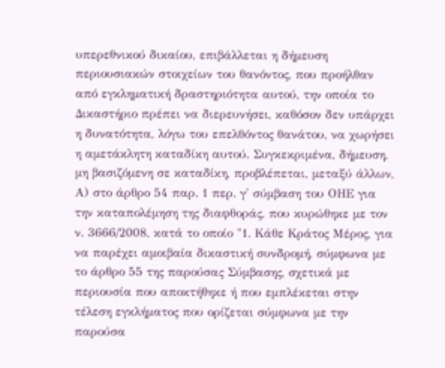υπερεθνικού δικαίου, επιβάλλεται η δήμευση περιουσιακών στοιχείων του θανόντος, που προήλθαν από εγκληματική δραστηριότητα αυτού, την οποία το Δικαστήριο πρέπει να διερευνήσει, καθόσον δεν υπάρχει η δυνατότητα, λόγω του επελθόντος θανάτου, να χωρήσει η αμετάκλητη καταδίκη αυτού. Συγκεκριμένα, δήμευση, μη βασιζόμενη σε καταδίκη, προβλέπεται, μεταξύ άλλων, Α) στο άρθρο 54 παρ. 1 περ. γ' σύμβαση του ΟΗΕ για την καταπολέμηση της διαφθοράς, που κυρώθηκε με τον ν. 3666/2008, κατά το οποίο "1. Κάθε Κράτος Μέρος, για να παρέχει αμοιβαία δικαστική συνδρομή, σύμφωνα με το άρθρο 55 της παρούσας Σύμβασης, σχετικά με περιουσία που αποκτήθηκε ή που εμπλέκεται στην τέλεση εγκλήματος που ορίζεται σύμφωνα με την παρούσα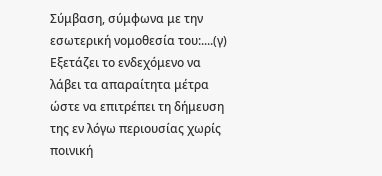Σύμβαση, σύμφωνα με την εσωτερική νομοθεσία του:....(γ) Εξετάζει το ενδεχόμενο να λάβει τα απαραίτητα μέτρα ώστε να επιτρέπει τη δήμευση της εν λόγω περιουσίας χωρίς ποινική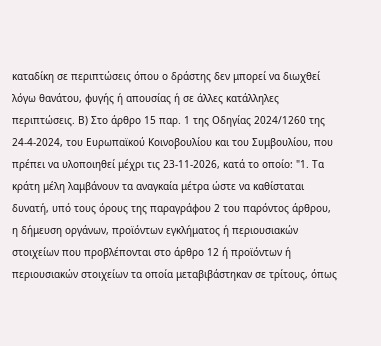καταδίκη σε περιπτώσεις όπου ο δράστης δεν μπορεί να διωχθεί λόγω θανάτου, φυγής ή απουσίας ή σε άλλες κατάλληλες περιπτώσεις. Β) Στο άρθρο 15 παρ. 1 της Οδηγίας 2024/1260 της 24-4-2024, του Ευρωπαϊκού Κοινοβουλίου και του Συμβουλίου, που πρέπει να υλοποιηθεί μέχρι τις 23-11-2026, κατά το οποίο: "1. Τα κράτη μέλη λαμβάνουν τα αναγκαία μέτρα ώστε να καθίσταται δυνατή, υπό τους όρους της παραγράφου 2 του παρόντος άρθρου, η δήμευση οργάνων, προϊόντων εγκλήματος ή περιουσιακών στοιχείων που προβλέπονται στο άρθρο 12 ή προϊόντων ή περιουσιακών στοιχείων τα οποία μεταβιβάστηκαν σε τρίτους, όπως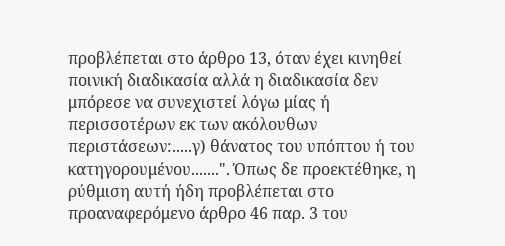προβλέπεται στο άρθρο 13, όταν έχει κινηθεί ποινική διαδικασία αλλά η διαδικασία δεν μπόρεσε να συνεχιστεί λόγω μίας ή περισσοτέρων εκ των ακόλουθων περιστάσεων:.....γ) θάνατος του υπόπτου ή του κατηγορουμένου.......". Όπως δε προεκτέθηκε, η ρύθμιση αυτή ήδη προβλέπεται στο προαναφερόμενο άρθρο 46 παρ. 3 του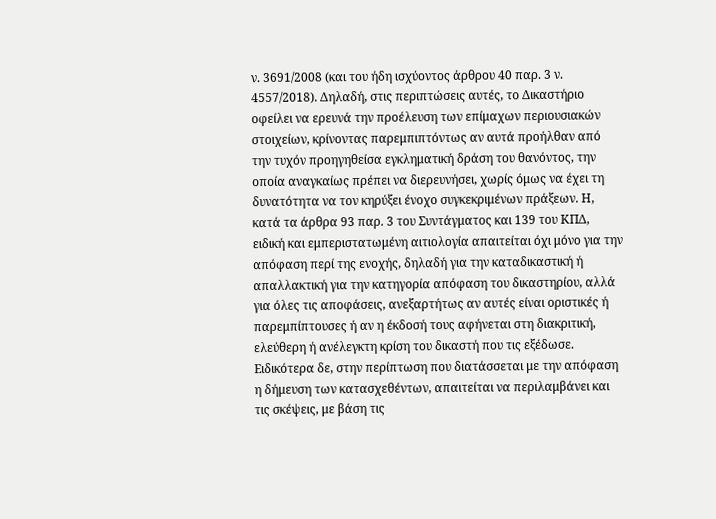ν. 3691/2008 (και του ήδη ισχύοντος άρθρου 40 παρ. 3 ν. 4557/2018). Δηλαδή, στις περιπτώσεις αυτές, το Δικαστήριο οφείλει να ερευνά την προέλευση των επίμαχων περιουσιακών στοιχείων, κρίνοντας παρεμπιπτόντως αν αυτά προήλθαν από την τυχόν προηγηθείσα εγκληματική δράση του θανόντος, την οποία αναγκαίως πρέπει να διερευνήσει, χωρίς όμως να έχει τη δυνατότητα να τον κηρύξει ένοχο συγκεκριμένων πράξεων. Η, κατά τα άρθρα 93 παρ. 3 του Συντάγματος και 139 του ΚΠΔ, ειδική και εμπεριστατωμένη αιτιολογία απαιτείται όχι μόνο για την απόφαση περί της ενοχής, δηλαδή για την καταδικαστική ή απαλλακτική για την κατηγορία απόφαση του δικαστηρίου, αλλά για όλες τις αποφάσεις, ανεξαρτήτως αν αυτές είναι οριστικές ή παρεμπίπτουσες ή αν η έκδοσή τους αφήνεται στη διακριτική, ελεύθερη ή ανέλεγκτη κρίση του δικαστή που τις εξέδωσε. Ειδικότερα δε, στην περίπτωση που διατάσσεται με την απόφαση η δήμευση των κατασχεθέντων, απαιτείται να περιλαμβάνει και τις σκέψεις, με βάση τις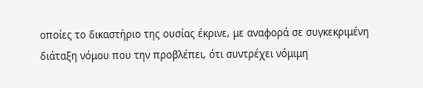οποίες το δικαστήριο της ουσίας έκρινε, με αναφορά σε συγκεκριμένη διάταξη νόμου που την προβλέπει, ότι συντρέχει νόμιμη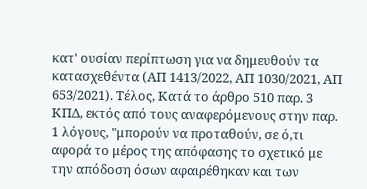κατ' ουσίαν περίπτωση για να δημευθούν τα κατασχεθέντα (ΑΠ 1413/2022, ΑΠ 1030/2021, ΑΠ 653/2021). Τέλος, Κατά το άρθρο 510 παρ. 3 ΚΠΔ, εκτός από τους αναφερόμενους στην παρ. 1 λόγους, "μπορούν να προταθούν, σε ό,τι αφορά το μέρος της απόφασης το σχετικό με την απόδοση όσων αφαιρέθηκαν και των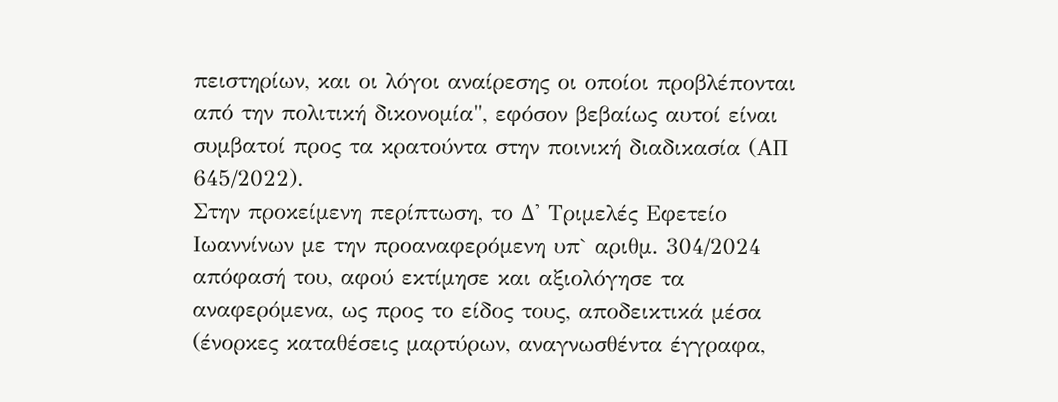πειστηρίων, και οι λόγοι αναίρεσης οι οποίοι προβλέπονται από την πολιτική δικονομία", εφόσον βεβαίως αυτοί είναι συμβατοί προς τα κρατούντα στην ποινική διαδικασία (ΑΠ 645/2022).
Στην προκείμενη περίπτωση, το Δ' Τριμελές Εφετείο Ιωαννίνων με την προαναφερόμενη υπ` αριθμ. 304/2024 απόφασή του, αφού εκτίμησε και αξιολόγησε τα αναφερόμενα, ως προς το είδος τους, αποδεικτικά μέσα (ένορκες καταθέσεις μαρτύρων, αναγνωσθέντα έγγραφα,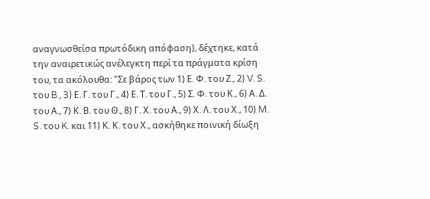αναγνωσθείσα πρωτόδικη απόφαση), δέχτηκε, κατά την αναιρετικώς ανέλεγκτη περί τα πράγματα κρίση του, τα ακόλουθα: "Σε βάρος των 1) Ε. Φ. του Ζ., 2) V. S. του B., 3) Ε. Γ. του Γ., 4) Ε. Τ. του Γ., 5) Σ. Φ. του Κ., 6) Α. Δ. του Α., 7) Κ. Β. του Θ., 8) Γ. Χ. του Α., 9) Χ. Λ. του Χ., 10) M. S. του K. και 11) Κ. Κ. του Χ., ασκήθηκε ποινική δίωξη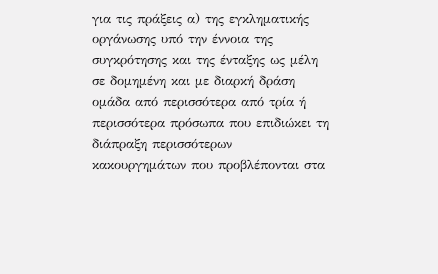για τις πράξεις α) της εγκληματικής οργάνωσης υπό την έννοια της συγκρότησης και της ένταξης ως μέλη σε δομημένη και με διαρκή δράση ομάδα από περισσότερα από τρία ή περισσότερα πρόσωπα που επιδιώκει τη διάπραξη περισσότερων κακουργημάτων που προβλέπονται στα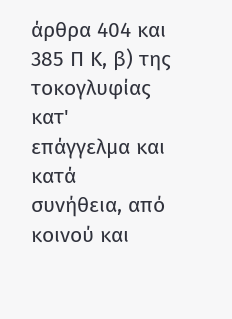άρθρα 404 και 385 Π Κ, β) της τοκογλυφίας κατ' επάγγελμα και κατά συνήθεια, από κοινού και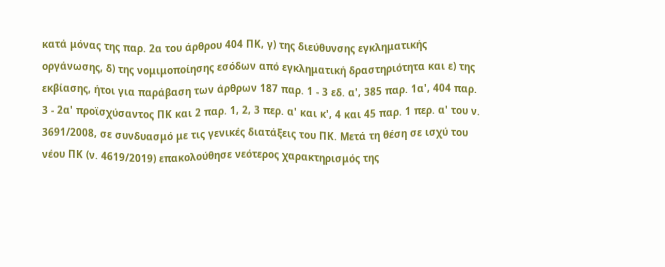κατά μόνας της παρ. 2α του άρθρου 404 ΠΚ, γ) της διεύθυνσης εγκληματικής οργάνωσης, δ) της νομιμοποίησης εσόδων από εγκληματική δραστηριότητα και ε) της εκβίασης, ήτοι για παράβαση των άρθρων 187 παρ. 1 - 3 εδ. α', 385 παρ. 1α', 404 παρ. 3 - 2α' προϊσχύσαντος ΠΚ και 2 παρ. 1, 2, 3 περ. α' και κ', 4 και 45 παρ. 1 περ. α' του ν. 3691/2008, σε συνδυασμό με τις γενικές διατάξεις του ΠΚ. Μετά τη θέση σε ισχύ του νέου ΠΚ (ν. 4619/2019) επακολούθησε νεότερος χαρακτηρισμός της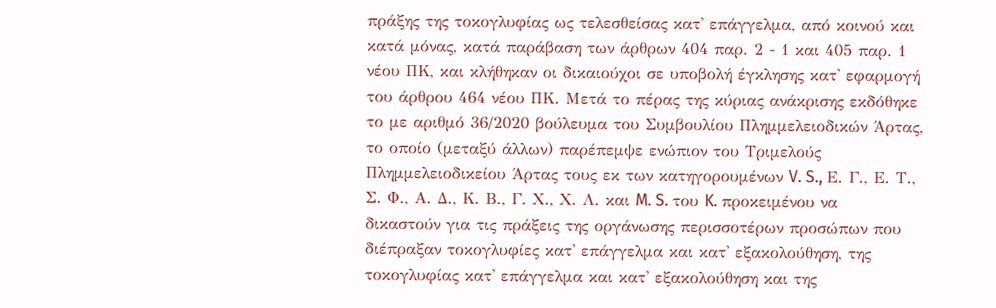πράξης της τοκογλυφίας ως τελεσθείσας κατ' επάγγελμα, από κοινού και κατά μόνας, κατά παράβαση των άρθρων 404 παρ. 2 - 1 και 405 παρ. 1 νέου ΠΚ, και κλήθηκαν οι δικαιούχοι σε υποβολή έγκλησης κατ' εφαρμογή του άρθρου 464 νέου ΠΚ. Μετά το πέρας της κύριας ανάκρισης εκδόθηκε το με αριθμό 36/2020 βούλευμα του Συμβουλίου Πλημμελειοδικών Άρτας, το οποίο (μεταξύ άλλων) παρέπεμψε ενώπιον του Τριμελούς Πλημμελειοδικείου Άρτας τους εκ των κατηγορουμένων V. S., Ε. Γ., Ε. Τ., Σ. Φ., Α. Δ., Κ. Β., Γ. Χ., Χ. Λ. και M. S. του K. προκειμένου να δικαστούν για τις πράξεις της οργάνωσης περισσοτέρων προσώπων που διέπραξαν τοκογλυφίες κατ' επάγγελμα και κατ' εξακολούθηση, της τοκογλυφίας κατ' επάγγελμα και κατ' εξακολούθηση και της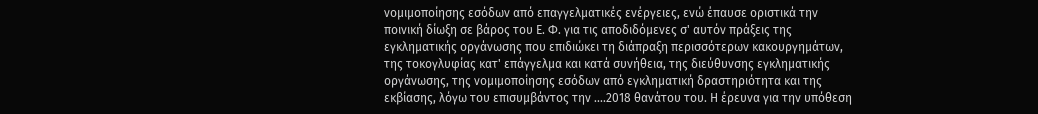νομιμοποίησης εσόδων από επαγγελματικές ενέργειες, ενώ έπαυσε οριστικά την ποινική δίωξη σε βάρος του Ε. Φ. για τις αποδιδόμενες σ' αυτόν πράξεις της εγκληματικής οργάνωσης που επιδιώκει τη διάπραξη περισσότερων κακουργημάτων, της τοκογλυφίας κατ' επάγγελμα και κατά συνήθεια, της διεύθυνσης εγκληματικής οργάνωσης, της νομιμοποίησης εσόδων από εγκληματική δραστηριότητα και της εκβίασης, λόγω του επισυμβάντος την ....2018 θανάτου του. Η έρευνα για την υπόθεση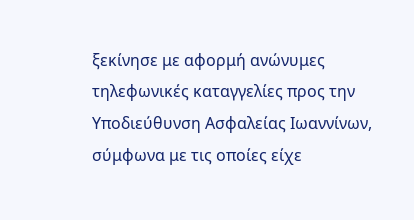ξεκίνησε με αφορμή ανώνυμες τηλεφωνικές καταγγελίες προς την Υποδιεύθυνση Ασφαλείας Ιωαννίνων, σύμφωνα με τις οποίες είχε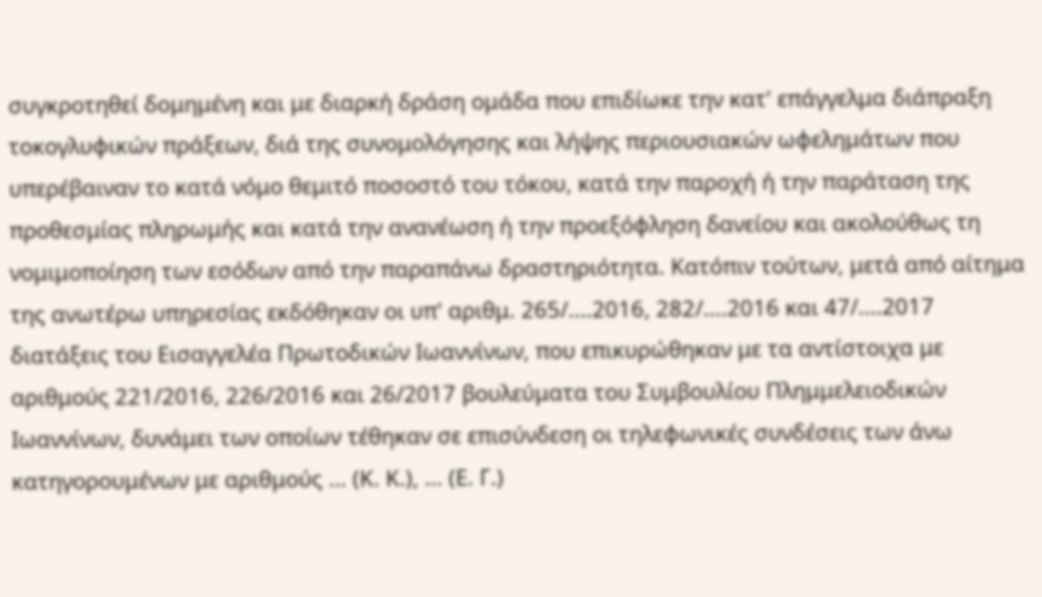συγκροτηθεί δομημένη και με διαρκή δράση ομάδα που επιδίωκε την κατ' επάγγελμα διάπραξη τοκογλυφικών πράξεων, διά της συνομολόγησης και λήψης περιουσιακών ωφελημάτων που υπερέβαιναν το κατά νόμο θεμιτό ποσοστό του τόκου, κατά την παροχή ή την παράταση της προθεσμίας πληρωμής και κατά την ανανέωση ή την προεξόφληση δανείου και ακολούθως τη νομιμοποίηση των εσόδων από την παραπάνω δραστηριότητα. Κατόπιν τούτων, μετά από αίτημα της ανωτέρω υπηρεσίας εκδόθηκαν οι υπ' αριθμ. 265/....2016, 282/....2016 και 47/....2017 διατάξεις του Εισαγγελέα Πρωτοδικών Ιωαννίνων, που επικυρώθηκαν με τα αντίστοιχα με αριθμούς 221/2016, 226/2016 και 26/2017 βουλεύματα του Συμβουλίου Πλημμελειοδικών Ιωαννίνων, δυνάμει των οποίων τέθηκαν σε επισύνδεση οι τηλεφωνικές συνδέσεις των άνω κατηγορουμένων με αριθμούς ... (Κ. Κ.), ... (Ε. Γ.)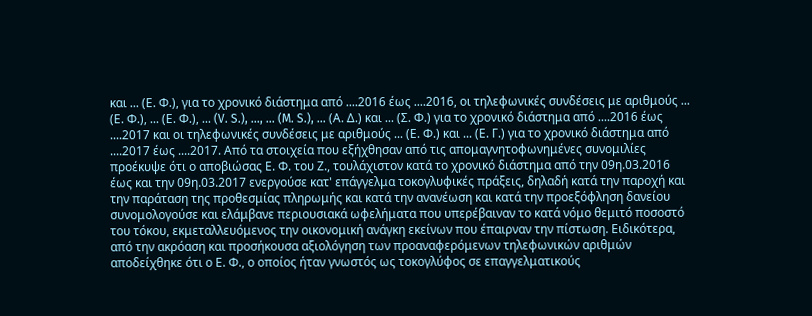και ... (Ε. Φ.), για το χρονικό διάστημα από ....2016 έως ....2016, οι τηλεφωνικές συνδέσεις με αριθμούς ... (Ε. Φ.), ... (Ε. Φ.), ... (V. S.), ..., ... (M. S.), ... (Α. Δ.) και ... (Σ. Φ.) για το χρονικό διάστημα από ....2016 έως ....2017 και οι τηλεφωνικές συνδέσεις με αριθμούς ... (Ε. Φ.) και ... (Ε. Γ.) για το χρονικό διάστημα από ....2017 έως ....2017. Από τα στοιχεία που εξήχθησαν από τις απομαγνητοφωνημένες συνομιλίες προέκυψε ότι ο αποβιώσας Ε. Φ. του Ζ., τουλάχιστον κατά το χρονικό διάστημα από την 09η.03.2016 έως και την 09η.03.2017 ενεργούσε κατ' επάγγελμα τοκογλυφικές πράξεις, δηλαδή κατά την παροχή και την παράταση της προθεσμίας πληρωμής και κατά την ανανέωση και κατά την προεξόφληση δανείου συνομολογούσε και ελάμβανε περιουσιακά ωφελήματα που υπερέβαιναν το κατά νόμο θεμιτό ποσοστό του τόκου, εκμεταλλευόμενος την οικονομική ανάγκη εκείνων που έπαιρναν την πίστωση. Ειδικότερα, από την ακρόαση και προσήκουσα αξιολόγηση των προαναφερόμενων τηλεφωνικών αριθμών αποδείχθηκε ότι ο Ε. Φ., ο οποίος ήταν γνωστός ως τοκογλύφος σε επαγγελματικούς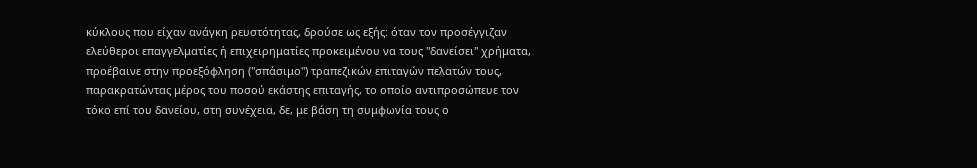κύκλους που είχαν ανάγκη ρευστότητας, δρούσε ως εξής: όταν τον προσέγγιζαν ελεύθεροι επαγγελματίες ή επιχειρηματίες προκειμένου να τους "δανείσει" χρήματα, προέβαινε στην προεξόφληση ("σπάσιμο") τραπεζικών επιταγών πελατών τους, παρακρατώντας μέρος του ποσού εκάστης επιταγής, το οποίο αντιπροσώπευε τον τόκο επί του δανείου, στη συνέχεια, δε, με βάση τη συμφωνία τους ο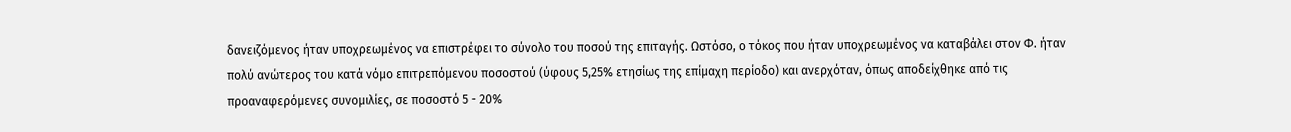δανειζόμενος ήταν υποχρεωμένος να επιστρέφει το σύνολο του ποσού της επιταγής. Ωστόσο, ο τόκος που ήταν υποχρεωμένος να καταβάλει στον Φ. ήταν πολύ ανώτερος του κατά νόμο επιτρεπόμενου ποσοστού (ύφους 5,25% ετησίως της επίμαχη περίοδο) και ανερχόταν, όπως αποδείχθηκε από τις προαναφερόμενες συνομιλίες, σε ποσοστό 5 - 20%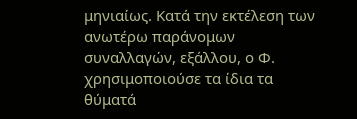μηνιαίως. Κατά την εκτέλεση των ανωτέρω παράνομων συναλλαγών, εξάλλου, ο Φ. χρησιμοποιούσε τα ίδια τα θύματά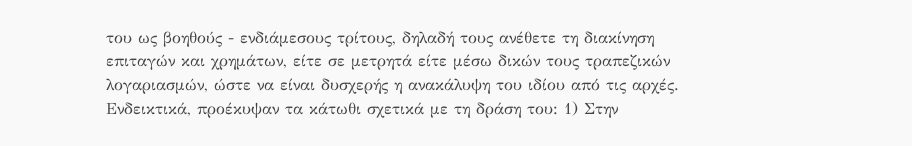του ως βοηθούς - ενδιάμεσους τρίτους, δηλαδή τους ανέθετε τη διακίνηση επιταγών και χρημάτων, είτε σε μετρητά είτε μέσω δικών τους τραπεζικών λογαριασμών, ώστε να είναι δυσχερής η ανακάλυψη του ιδίου από τις αρχές. Ενδεικτικά, προέκυψαν τα κάτωθι σχετικά με τη δράση του: 1) Στην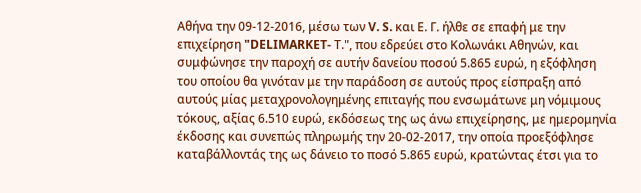Αθήνα την 09-12-2016, μέσω των V. S. και Ε. Γ. ήλθε σε επαφή με την επιχείρηση "DELIMARKET- Τ.", που εδρεύει στο Κολωνάκι Αθηνών, και συμφώνησε την παροχή σε αυτήν δανείου ποσού 5.865 ευρώ, η εξόφληση του οποίου θα γινόταν με την παράδοση σε αυτούς προς είσπραξη από αυτούς μίας μεταχρονολογημένης επιταγής που ενσωμάτωνε μη νόμιμους τόκους, αξίας 6.510 ευρώ, εκδόσεως της ως άνω επιχείρησης, με ημερομηνία έκδοσης και συνεπώς πληρωμής την 20-02-2017, την οποία προεξόφλησε καταβάλλοντάς της ως δάνειο το ποσό 5.865 ευρώ, κρατώντας έτσι για το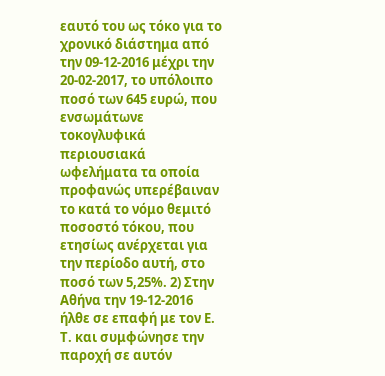εαυτό του ως τόκο για το χρονικό διάστημα από την 09-12-2016 μέχρι την 20-02-2017, το υπόλοιπο ποσό των 645 ευρώ, που ενσωμάτωνε τοκογλυφικά περιουσιακά ωφελήματα τα οποία προφανώς υπερέβαιναν το κατά το νόμο θεμιτό ποσοστό τόκου, που ετησίως ανέρχεται για την περίοδο αυτή, στο ποσό των 5,25%. 2) Στην Αθήνα την 19-12-2016 ήλθε σε επαφή με τον Ε. Τ. και συμφώνησε την παροχή σε αυτόν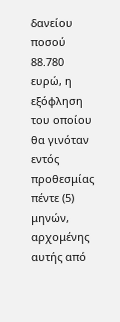δανείου ποσού 88.780 ευρώ, η εξόφληση του οποίου θα γινόταν εντός προθεσμίας πέντε (5) μηνών, αρχομένης αυτής από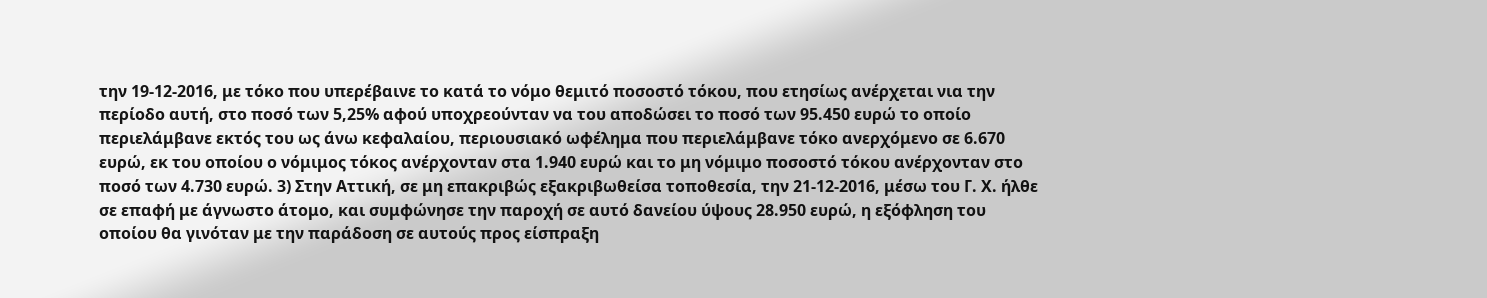την 19-12-2016, με τόκο που υπερέβαινε το κατά το νόμο θεμιτό ποσοστό τόκου, που ετησίως ανέρχεται νια την περίοδο αυτή, στο ποσό των 5,25% αφού υποχρεούνταν να του αποδώσει το ποσό των 95.450 ευρώ το οποίο περιελάμβανε εκτός του ως άνω κεφαλαίου, περιουσιακό ωφέλημα που περιελάμβανε τόκο ανερχόμενο σε 6.670 ευρώ, εκ του οποίου ο νόμιμος τόκος ανέρχονταν στα 1.940 ευρώ και το μη νόμιμο ποσοστό τόκου ανέρχονταν στο ποσό των 4.730 ευρώ. 3) Στην Αττική, σε μη επακριβώς εξακριβωθείσα τοποθεσία, την 21-12-2016, μέσω του Γ. Χ. ήλθε σε επαφή με άγνωστο άτομο, και συμφώνησε την παροχή σε αυτό δανείου ύψους 28.950 ευρώ, η εξόφληση του οποίου θα γινόταν με την παράδοση σε αυτούς προς είσπραξη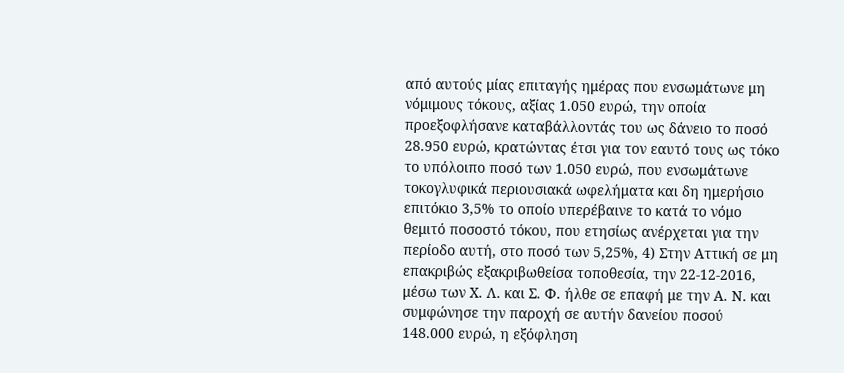από αυτούς μίας επιταγής ημέρας που ενσωμάτωνε μη νόμιμους τόκους, αξίας 1.050 ευρώ, την οποία προεξοφλήσανε καταβάλλοντάς του ως δάνειο το ποσό 28.950 ευρώ, κρατώντας έτσι για τον εαυτό τους ως τόκο το υπόλοιπο ποσό των 1.050 ευρώ, που ενσωμάτωνε τοκογλυφικά περιουσιακά ωφελήματα και δη ημερήσιο επιτόκιο 3,5% το οποίο υπερέβαινε το κατά το νόμο θεμιτό ποσοστό τόκου, που ετησίως ανέρχεται για την περίοδο αυτή, στο ποσό των 5,25%, 4) Στην Αττική σε μη επακριβώς εξακριβωθείσα τοποθεσία, την 22-12-2016, μέσω των Χ. Λ. και Σ. Φ. ήλθε σε επαφή με την Α. Ν. και συμφώνησε την παροχή σε αυτήν δανείου ποσού 148.000 ευρώ, η εξόφληση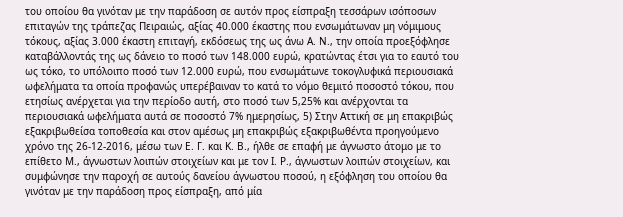του οποίου θα γινόταν με την παράδοση σε αυτόν προς είσπραξη τεσσάρων ισόποσων επιταγών της τράπεζας Πειραιώς, αξίας 40.000 έκαστης που ενσωμάτωναν μη νόμιμους τόκους, αξίας 3.000 έκαστη επιταγή, εκδόσεως της ως άνω Α. Ν., την οποία προεξόφλησε καταβάλλοντάς της ως δάνειο το ποσό των 148.000 ευρώ, κρατώντας έτσι για το εαυτό του ως τόκο, το υπόλοιπο ποσό των 12.000 ευρώ, που ενσωμάτωνε τοκογλυφικά περιουσιακά ωφελήματα τα οποία προφανώς υπερέβαιναν το κατά το νόμο θεμιτό ποσοστό τόκου, που ετησίως ανέρχεται για την περίοδο αυτή, στο ποσό των 5,25% και ανέρχονται τα περιουσιακά ωφελήματα αυτά σε ποσοστό 7% ημερησίως, 5) Στην Αττική σε μη επακριβώς εξακριβωθείσα τοποθεσία και στον αμέσως μη επακριβώς εξακριβωθέντα προηγούμενο χρόνο της 26-12-2016, μέσω των Ε. Γ. και Κ. Β., ήλθε σε επαφή με άγνωστο άτομο με το επίθετο Μ., άγνωστων λοιπών στοιχείων και με τον Ι. Ρ., άγνωστων λοιπών στοιχείων, και συμφώνησε την παροχή σε αυτούς δανείου άγνωστου ποσού, η εξόφληση του οποίου θα γινόταν με την παράδοση προς είσπραξη, από μία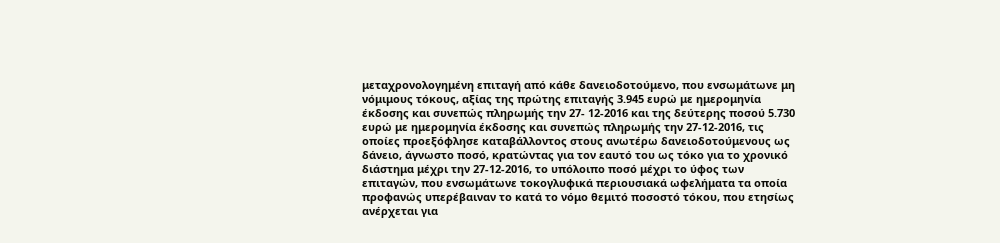μεταχρονολογημένη επιταγή από κάθε δανειοδοτούμενο, που ενσωμάτωνε μη νόμιμους τόκους, αξίας της πρώτης επιταγής 3.945 ευρώ με ημερομηνία έκδοσης και συνεπώς πληρωμής την 27- 12-2016 και της δεύτερης ποσού 5.730 ευρώ με ημερομηνία έκδοσης και συνεπώς πληρωμής την 27-12-2016, τις οποίες προεξόφλησε καταβάλλοντος στους ανωτέρω δανειοδοτούμενους ως δάνειο, άγνωστο ποσό, κρατώντας για τον εαυτό του ως τόκο για το χρονικό διάστημα μέχρι την 27-12-2016, το υπόλοιπο ποσό μέχρι το ύφος των επιταγών, που ενσωμάτωνε τοκογλυφικά περιουσιακά ωφελήματα τα οποία προφανώς υπερέβαιναν το κατά το νόμο θεμιτό ποσοστό τόκου, που ετησίως ανέρχεται για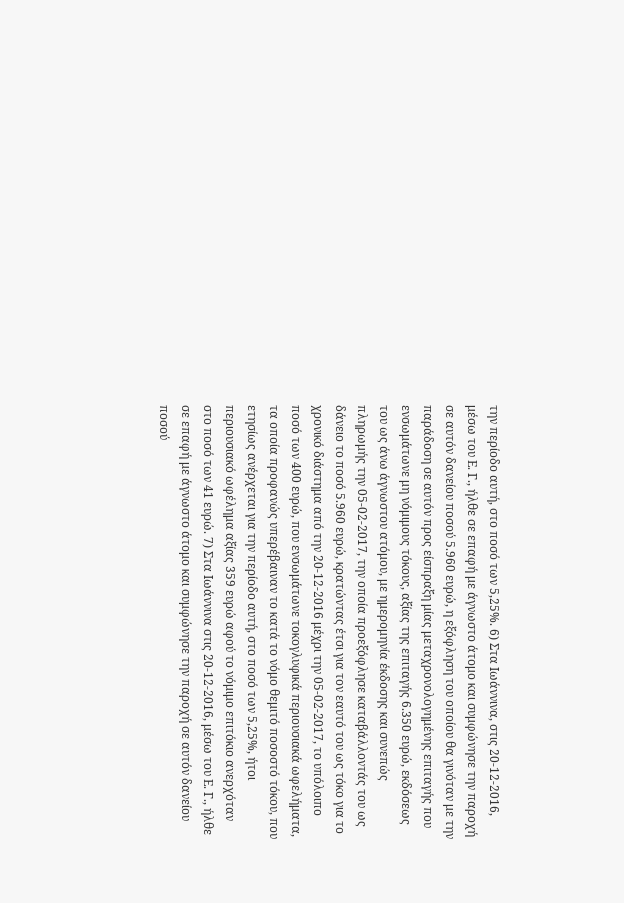την περίοδο αυτή, στο ποσό των 5,25%. 6) Στα Ιωάννινα, στις 20-12-2016, μέσω του Ε. Γ., ήλθε σε επαφή με άγνωστο άτομο και συμφώνησε την παροχή σε αυτόν δανείου ποσού 5.960 ευρώ, η εξόφληση του οποίου θα γινόταν με την παράδοση σε αυτόν προς είσπραξη μίας μεταχρονολογημένης επιταγής που ενσωμάτωνε μη νόμιμους τόκους, αξίας της επιταγής 6.350 ευρώ, εκδόσεως του ως άνω άγνωστου ατόμου, με ημερομηνία έκδοσης και συνεπώς πληρωμής την 05-02-2017, την οποία προεξόφλησε καταβάλλοντάς του ως δάνειο το ποσό 5.960 ευρώ, κρατώντας έτσι για τον εαυτό του ως τόκο για το χρονικό διάστημα από την 20-12-2016 μέχρι την 05-02-2017, το υπόλοιπο ποσό των 400 ευρώ, που ενσωμάτωνε τοκογλυφικά περιουσιακά ωφελήματα, τα οποία προφανώς υπερέβαιναν το κατά το νόμο θεμιτό ποσοστό τόκου, που ετησίως ανέρχεται για την περίοδο αυτή, στο ποσό των 5,25%, ήτοι περιουσιακό ωφέλημα αξίας 359 ευρώ αφού το νόμιμο επιτόκιο ανερχόταν στο ποσό των 41 ευρώ. 7) Στα Ιωάννινα στις 20-12-2016, μέσω του Ε. Γ., ήλθε σε επαφή με άγνωστο άτομο και συμφώνησε την παροχή σε αυτόν δανείου ποσού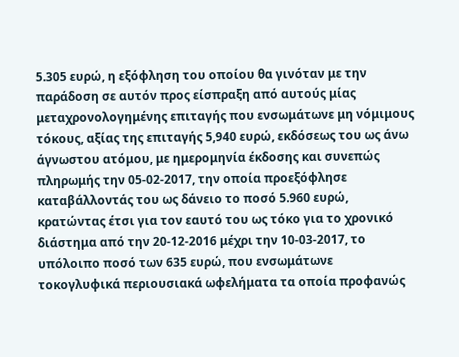5.305 ευρώ, η εξόφληση του οποίου θα γινόταν με την παράδοση σε αυτόν προς είσπραξη από αυτούς μίας μεταχρονολογημένης επιταγής που ενσωμάτωνε μη νόμιμους τόκους, αξίας της επιταγής 5,940 ευρώ, εκδόσεως του ως άνω άγνωστου ατόμου, με ημερομηνία έκδοσης και συνεπώς πληρωμής την 05-02-2017, την οποία προεξόφλησε καταβάλλοντάς του ως δάνειο το ποσό 5.960 ευρώ, κρατώντας έτσι για τον εαυτό του ως τόκο για το χρονικό διάστημα από την 20-12-2016 μέχρι την 10-03-2017, το υπόλοιπο ποσό των 635 ευρώ, που ενσωμάτωνε τοκογλυφικά περιουσιακά ωφελήματα τα οποία προφανώς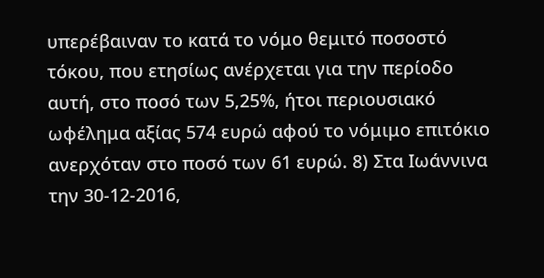υπερέβαιναν το κατά το νόμο θεμιτό ποσοστό τόκου, που ετησίως ανέρχεται για την περίοδο αυτή, στο ποσό των 5,25%, ήτοι περιουσιακό ωφέλημα αξίας 574 ευρώ αφού το νόμιμο επιτόκιο ανερχόταν στο ποσό των 61 ευρώ. 8) Στα Ιωάννινα την 30-12-2016,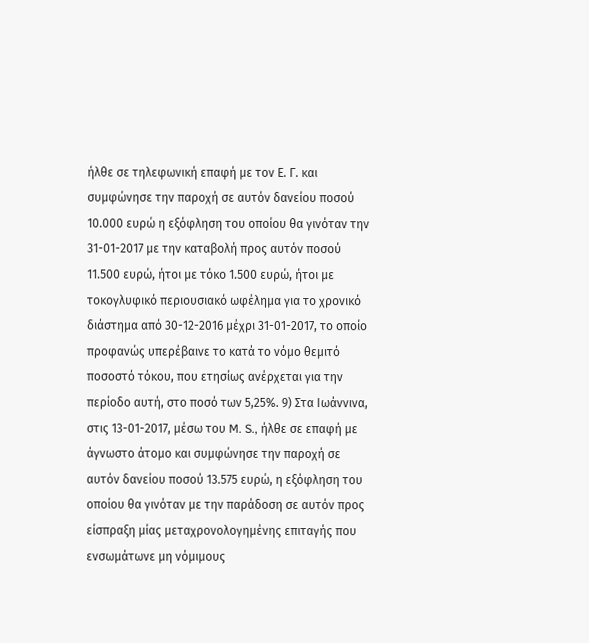ήλθε σε τηλεφωνική επαφή με τον Ε. Γ. και συμφώνησε την παροχή σε αυτόν δανείου ποσού 10.000 ευρώ η εξόφληση του οποίου θα γινόταν την 31-01-2017 με την καταβολή προς αυτόν ποσού 11.500 ευρώ, ήτοι με τόκο 1.500 ευρώ, ήτοι με τοκογλυφικό περιουσιακό ωφέλημα για το χρονικό διάστημα από 30-12-2016 μέχρι 31-01-2017, το οποίο προφανώς υπερέβαινε το κατά το νόμο θεμιτό ποσοστό τόκου, που ετησίως ανέρχεται για την περίοδο αυτή, στο ποσό των 5,25%. 9) Στα Ιωάννινα, στις 13-01-2017, μέσω του M. S., ήλθε σε επαφή με άγνωστο άτομο και συμφώνησε την παροχή σε αυτόν δανείου ποσού 13.575 ευρώ, η εξόφληση του οποίου θα γινόταν με την παράδοση σε αυτόν προς είσπραξη μίας μεταχρονολογημένης επιταγής που ενσωμάτωνε μη νόμιμους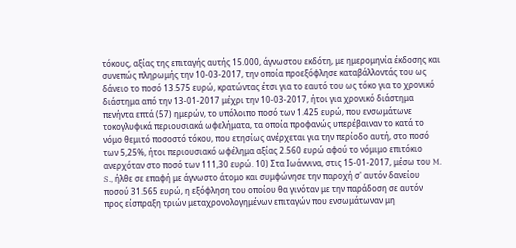τόκους, αξίας της επιταγής αυτής 15.000, άγνωστου εκδότη, με ημερομηνία έκδοσης και συνεπώς πληρωμής την 10-03-2017, την οποία προεξόφλησε καταβάλλοντάς του ως δάνειο το ποσό 13.575 ευρώ, κρατώντας έτσι για το εαυτό του ως τόκο για το χρονικό διάστημα από την 13-01-2017 μέχρι την 10-03-2017, ήτοι για χρονικό διάστημα πενήντα επτά (57) ημερών, το υπόλοιπο ποσό των 1.425 ευρώ, που ενσωμάτωνε τοκογλυφικά περιουσιακά ωφελήματα, τα οποία προφανώς υπερέβαιναν το κατά το νόμο θεμιτό ποσοστό τόκου, που ετησίως ανέρχεται για την περίοδο αυτή, στο ποσό των 5,25%, ήτοι περιουσιακό ωφέλημα αξίας 2.560 ευρώ αφού το νόμιμο επιτόκιο ανερχόταν στο ποσό των 111,30 ευρώ. 10) Στα Ιωάννινα, στις 15-01-2017, μέσω του M. S., ήλθε σε επαφή με άγνωστο άτομο και συμφώνησε την παροχή σ' αυτόν δανείου ποσού 31.565 ευρώ, η εξόφληση του οποίου θα γινόταν με την παράδοση σε αυτόν προς είσπραξη τριών μεταχρονολογημένων επιταγών που ενσωμάτωναν μη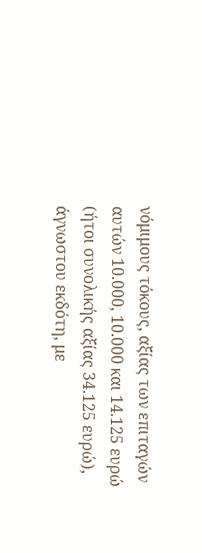νόμιμους τόκους, αξίας των επιταγών αυτών 10.000, 10.000 και 14.125 ευρώ (ήτοι συνολικής αξίας 34.125 ευρώ), άγνωστου εκδότη, με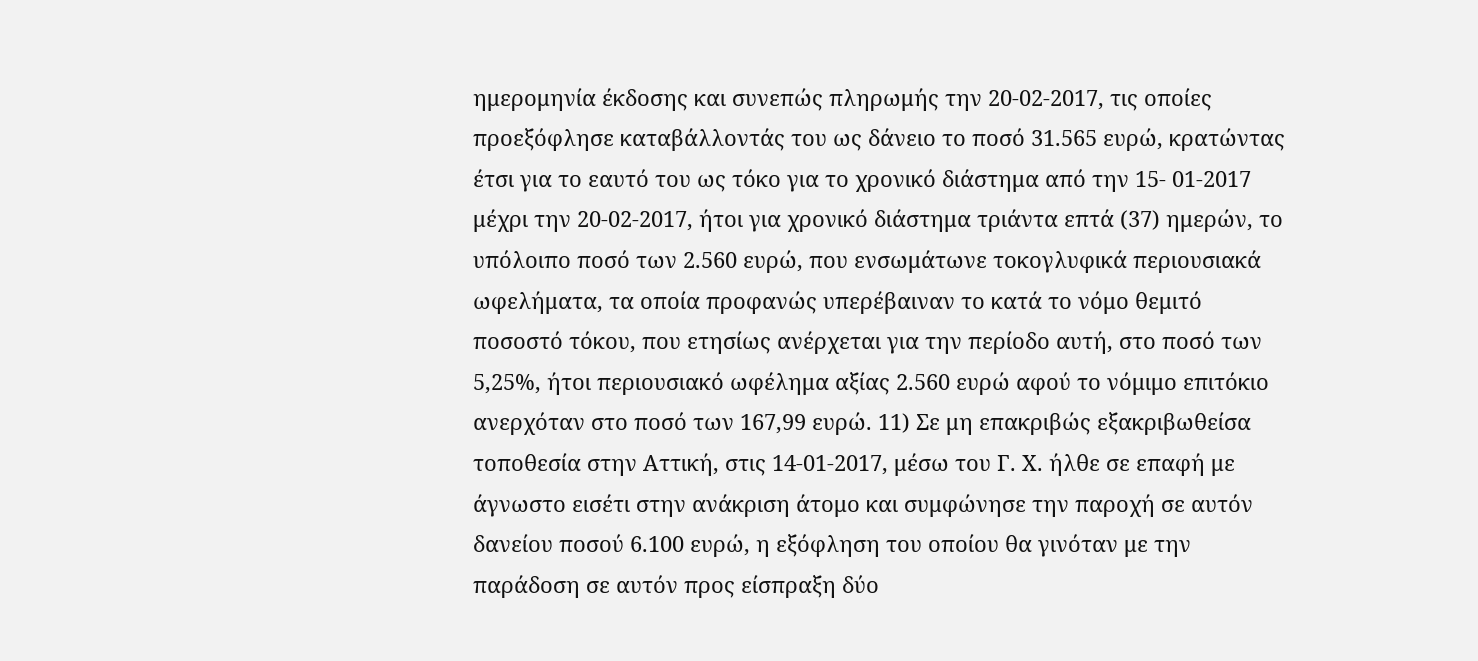ημερομηνία έκδοσης και συνεπώς πληρωμής την 20-02-2017, τις οποίες προεξόφλησε καταβάλλοντάς του ως δάνειο το ποσό 31.565 ευρώ, κρατώντας έτσι για το εαυτό του ως τόκο για το χρονικό διάστημα από την 15- 01-2017 μέχρι την 20-02-2017, ήτοι για χρονικό διάστημα τριάντα επτά (37) ημερών, το υπόλοιπο ποσό των 2.560 ευρώ, που ενσωμάτωνε τοκογλυφικά περιουσιακά ωφελήματα, τα οποία προφανώς υπερέβαιναν το κατά το νόμο θεμιτό ποσοστό τόκου, που ετησίως ανέρχεται για την περίοδο αυτή, στο ποσό των 5,25%, ήτοι περιουσιακό ωφέλημα αξίας 2.560 ευρώ αφού το νόμιμο επιτόκιο ανερχόταν στο ποσό των 167,99 ευρώ. 11) Σε μη επακριβώς εξακριβωθείσα τοποθεσία στην Αττική, στις 14-01-2017, μέσω του Γ. Χ. ήλθε σε επαφή με άγνωστο εισέτι στην ανάκριση άτομο και συμφώνησε την παροχή σε αυτόν δανείου ποσού 6.100 ευρώ, η εξόφληση του οποίου θα γινόταν με την παράδοση σε αυτόν προς είσπραξη δύο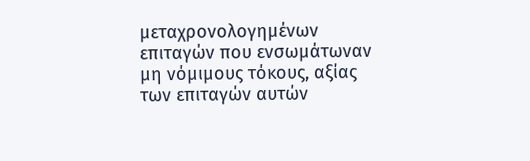μεταχρονολογημένων επιταγών που ενσωμάτωναν μη νόμιμους τόκους, αξίας των επιταγών αυτών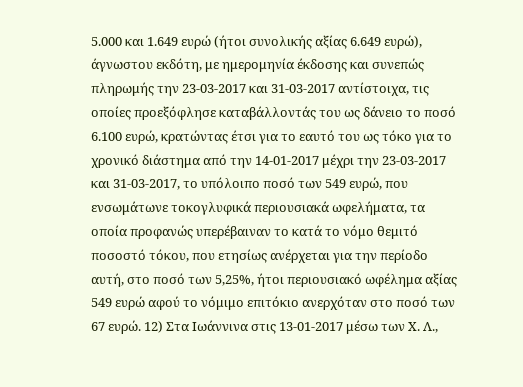5.000 και 1.649 ευρώ (ήτοι συνολικής αξίας 6.649 ευρώ), άγνωστου εκδότη, με ημερομηνία έκδοσης και συνεπώς πληρωμής την 23-03-2017 και 31-03-2017 αντίστοιχα, τις οποίες προεξόφλησε καταβάλλοντάς του ως δάνειο το ποσό 6.100 ευρώ, κρατώντας έτσι για το εαυτό του ως τόκο για το χρονικό διάστημα από την 14-01-2017 μέχρι την 23-03-2017 και 31-03-2017, το υπόλοιπο ποσό των 549 ευρώ, που ενσωμάτωνε τοκογλυφικά περιουσιακά ωφελήματα, τα οποία προφανώς υπερέβαιναν το κατά το νόμο θεμιτό ποσοστό τόκου, που ετησίως ανέρχεται για την περίοδο αυτή, στο ποσό των 5,25%, ήτοι περιουσιακό ωφέλημα αξίας 549 ευρώ αφού το νόμιμο επιτόκιο ανερχόταν στο ποσό των 67 ευρώ. 12) Στα Ιωάννινα στις 13-01-2017 μέσω των Χ. Λ.,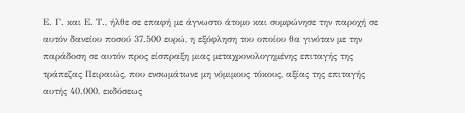Ε. Γ. και Ε. Τ., ήλθε σε επαφή με άγνωστο άτομο και συμφώνησε την παροχή σε αυτόν δανείου ποσού 37.500 ευρώ, η εξόφληση του οποίου θα γινόταν με την παράδοση σε αυτόν προς είσπραξη μιας μεταχρονολογημένης επιταγής της τράπεζας Πειραιώς, που ενσωμάτωνε μη νόμιμους τόκους, αξίας της επιταγής αυτής 40.000, εκδόσεως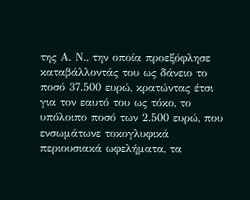της Α. Ν., την οποία προεξόφλησε καταβάλλοντάς του ως δάνειο το ποσό 37.500 ευρώ, κρατώντας έτσι για τον εαυτό του ως τόκο, το υπόλοιπο ποσό των 2.500 ευρώ, που ενσωμάτωνε τοκογλυφικά περιουσιακά ωφελήματα, τα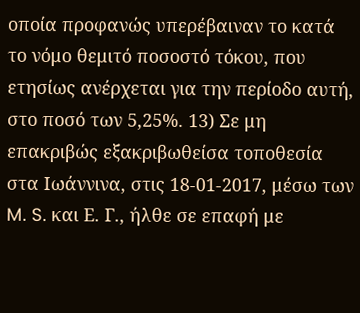οποία προφανώς υπερέβαιναν το κατά το νόμο θεμιτό ποσοστό τόκου, που ετησίως ανέρχεται για την περίοδο αυτή, στο ποσό των 5,25%. 13) Σε μη επακριβώς εξακριβωθείσα τοποθεσία στα Ιωάννινα, στις 18-01-2017, μέσω των M. S. και Ε. Γ., ήλθε σε επαφή με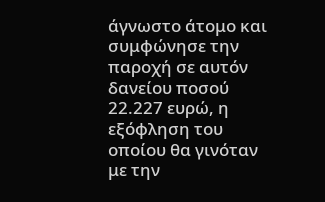άγνωστο άτομο και συμφώνησε την παροχή σε αυτόν δανείου ποσού 22.227 ευρώ, η εξόφληση του οποίου θα γινόταν με την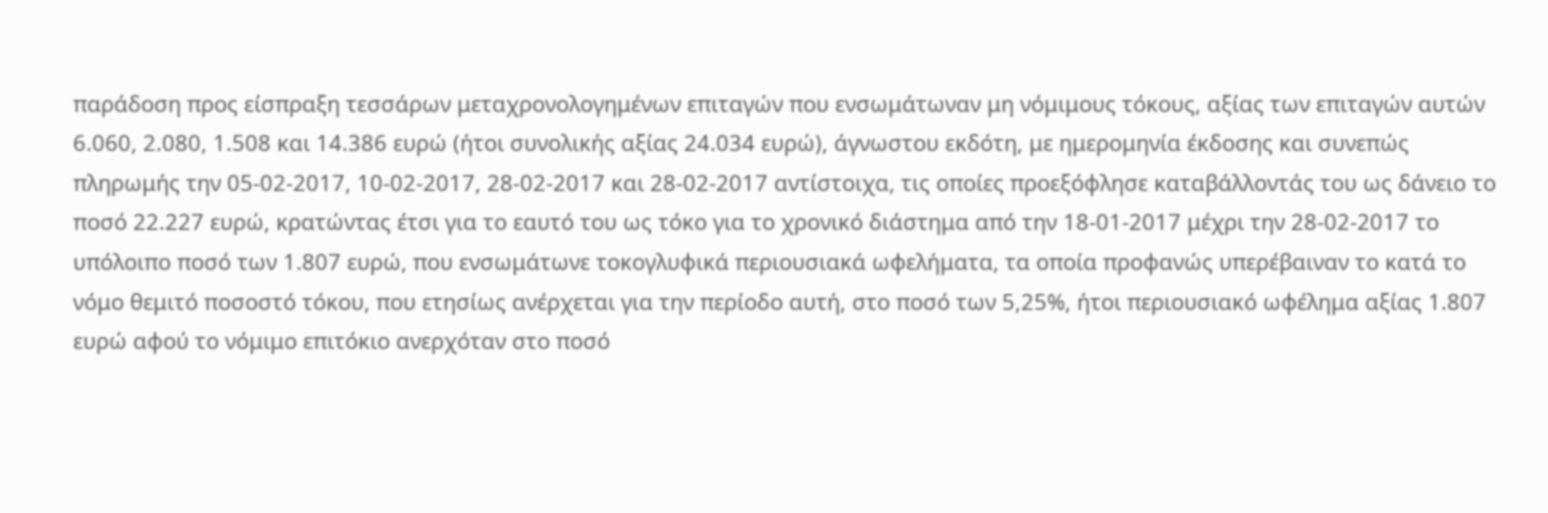παράδοση προς είσπραξη τεσσάρων μεταχρονολογημένων επιταγών που ενσωμάτωναν μη νόμιμους τόκους, αξίας των επιταγών αυτών 6.060, 2.080, 1.508 και 14.386 ευρώ (ήτοι συνολικής αξίας 24.034 ευρώ), άγνωστου εκδότη, με ημερομηνία έκδοσης και συνεπώς πληρωμής την 05-02-2017, 10-02-2017, 28-02-2017 και 28-02-2017 αντίστοιχα, τις οποίες προεξόφλησε καταβάλλοντάς του ως δάνειο το ποσό 22.227 ευρώ, κρατώντας έτσι για το εαυτό του ως τόκο για το χρονικό διάστημα από την 18-01-2017 μέχρι την 28-02-2017 το υπόλοιπο ποσό των 1.807 ευρώ, που ενσωμάτωνε τοκογλυφικά περιουσιακά ωφελήματα, τα οποία προφανώς υπερέβαιναν το κατά το νόμο θεμιτό ποσοστό τόκου, που ετησίως ανέρχεται για την περίοδο αυτή, στο ποσό των 5,25%, ήτοι περιουσιακό ωφέλημα αξίας 1.807 ευρώ αφού το νόμιμο επιτόκιο ανερχόταν στο ποσό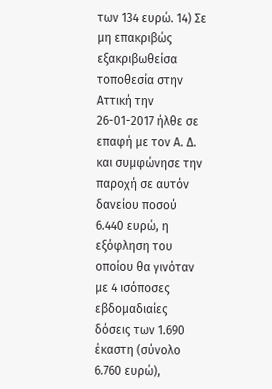των 134 ευρώ. 14) Σε μη επακριβώς εξακριβωθείσα τοποθεσία στην Αττική την 26-01-2017 ήλθε σε επαφή με τον Α. Δ. και συμφώνησε την παροχή σε αυτόν δανείου ποσού 6.440 ευρώ, η εξόφληση του οποίου θα γινόταν με 4 ισόποσες εβδομαδιαίες δόσεις των 1.690 έκαστη (σύνολο 6.760 ευρώ),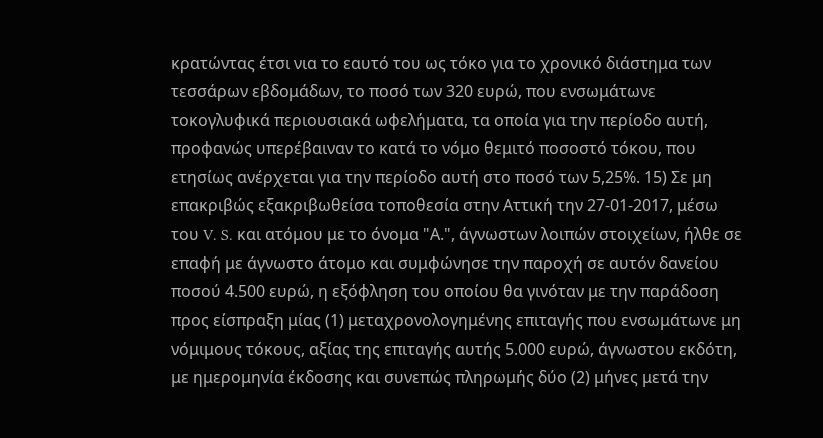κρατώντας έτσι νια το εαυτό του ως τόκο για το χρονικό διάστημα των τεσσάρων εβδομάδων, το ποσό των 320 ευρώ, που ενσωμάτωνε τοκογλυφικά περιουσιακά ωφελήματα, τα οποία για την περίοδο αυτή, προφανώς υπερέβαιναν το κατά το νόμο θεμιτό ποσοστό τόκου, που ετησίως ανέρχεται για την περίοδο αυτή στο ποσό των 5,25%. 15) Σε μη επακριβώς εξακριβωθείσα τοποθεσία στην Αττική την 27-01-2017, μέσω του V. S. και ατόμου με το όνομα "Α.", άγνωστων λοιπών στοιχείων, ήλθε σε επαφή με άγνωστο άτομο και συμφώνησε την παροχή σε αυτόν δανείου ποσού 4.500 ευρώ, η εξόφληση του οποίου θα γινόταν με την παράδοση προς είσπραξη μίας (1) μεταχρονολογημένης επιταγής που ενσωμάτωνε μη νόμιμους τόκους, αξίας της επιταγής αυτής 5.000 ευρώ, άγνωστου εκδότη, με ημερομηνία έκδοσης και συνεπώς πληρωμής δύο (2) μήνες μετά την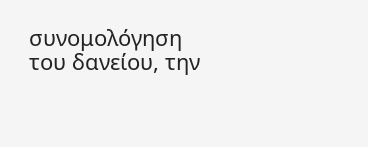συνομολόγηση του δανείου, την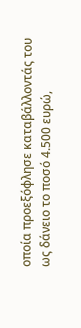οποία προεξόφλησε καταβάλλοντάς του ως δάνειο το ποσό 4.500 ευρώ,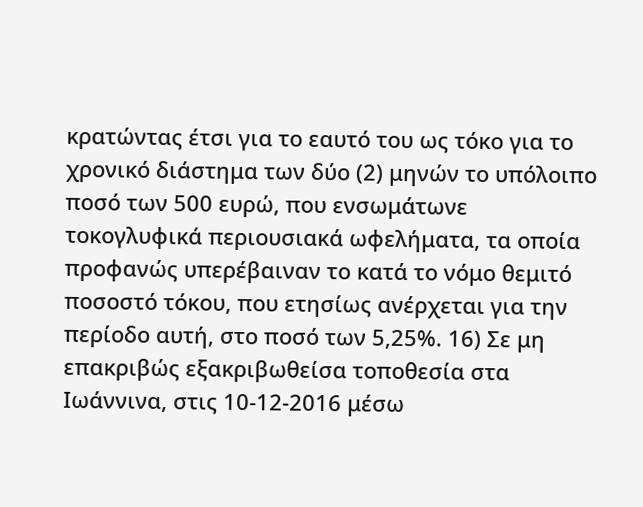κρατώντας έτσι για το εαυτό του ως τόκο για το χρονικό διάστημα των δύο (2) μηνών το υπόλοιπο ποσό των 500 ευρώ, που ενσωμάτωνε τοκογλυφικά περιουσιακά ωφελήματα, τα οποία προφανώς υπερέβαιναν το κατά το νόμο θεμιτό ποσοστό τόκου, που ετησίως ανέρχεται για την περίοδο αυτή, στο ποσό των 5,25%. 16) Σε μη επακριβώς εξακριβωθείσα τοποθεσία στα Ιωάννινα, στις 10-12-2016 μέσω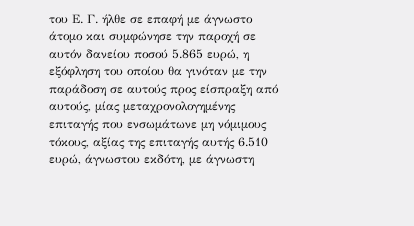του Ε. Γ. ήλθε σε επαφή με άγνωστο άτομο και συμφώνησε την παροχή σε αυτόν δανείου ποσού 5.865 ευρώ, η εξόφληση του οποίου θα γινόταν με την παράδοση σε αυτούς προς είσπραξη από αυτούς, μίας μεταχρονολογημένης επιταγής που ενσωμάτωνε μη νόμιμους τόκους, αξίας της επιταγής αυτής 6.510 ευρώ, άγνωστου εκδότη, με άγνωστη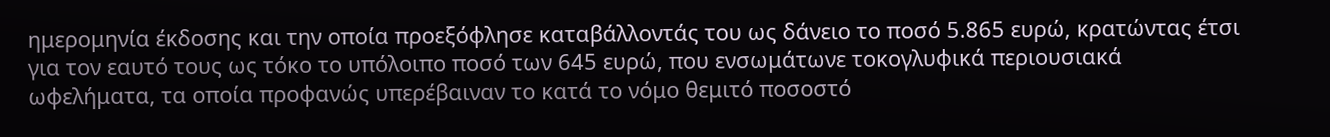ημερομηνία έκδοσης και την οποία προεξόφλησε καταβάλλοντάς του ως δάνειο το ποσό 5.865 ευρώ, κρατώντας έτσι για τον εαυτό τους ως τόκο το υπόλοιπο ποσό των 645 ευρώ, που ενσωμάτωνε τοκογλυφικά περιουσιακά ωφελήματα, τα οποία προφανώς υπερέβαιναν το κατά το νόμο θεμιτό ποσοστό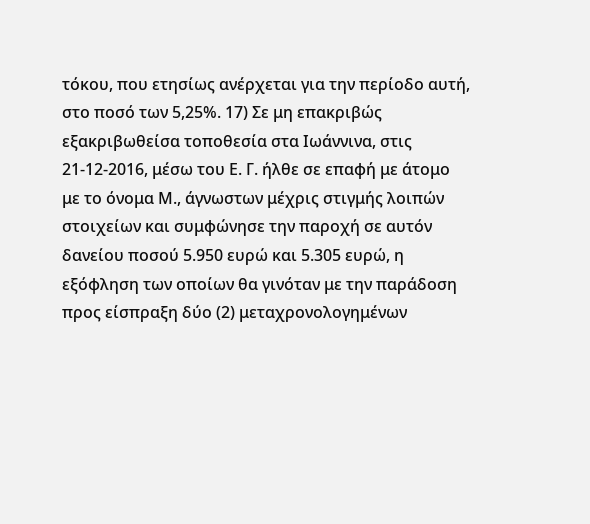τόκου, που ετησίως ανέρχεται για την περίοδο αυτή, στο ποσό των 5,25%. 17) Σε μη επακριβώς εξακριβωθείσα τοποθεσία στα Ιωάννινα, στις 21-12-2016, μέσω του Ε. Γ. ήλθε σε επαφή με άτομο με το όνομα Μ., άγνωστων μέχρις στιγμής λοιπών στοιχείων και συμφώνησε την παροχή σε αυτόν δανείου ποσού 5.950 ευρώ και 5.305 ευρώ, η εξόφληση των οποίων θα γινόταν με την παράδοση προς είσπραξη δύο (2) μεταχρονολογημένων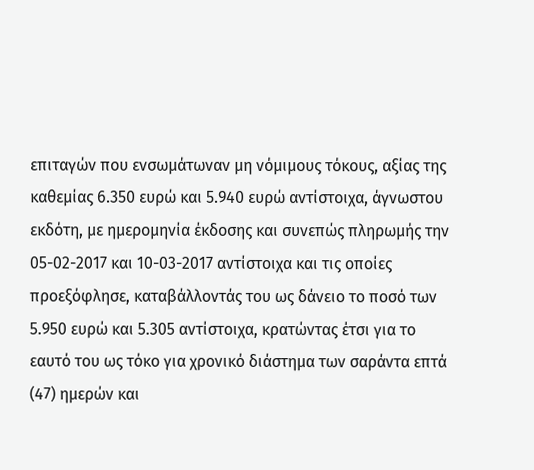επιταγών που ενσωμάτωναν μη νόμιμους τόκους, αξίας της καθεμίας 6.350 ευρώ και 5.940 ευρώ αντίστοιχα, άγνωστου εκδότη, με ημερομηνία έκδοσης και συνεπώς πληρωμής την 05-02-2017 και 10-03-2017 αντίστοιχα και τις οποίες προεξόφλησε, καταβάλλοντάς του ως δάνειο το ποσό των 5.950 ευρώ και 5.305 αντίστοιχα, κρατώντας έτσι για το εαυτό του ως τόκο για χρονικό διάστημα των σαράντα επτά (47) ημερών και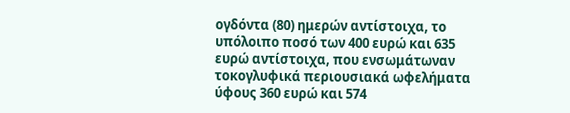ογδόντα (80) ημερών αντίστοιχα, το υπόλοιπο ποσό των 400 ευρώ και 635 ευρώ αντίστοιχα, που ενσωμάτωναν τοκογλυφικά περιουσιακά ωφελήματα ύφους 360 ευρώ και 574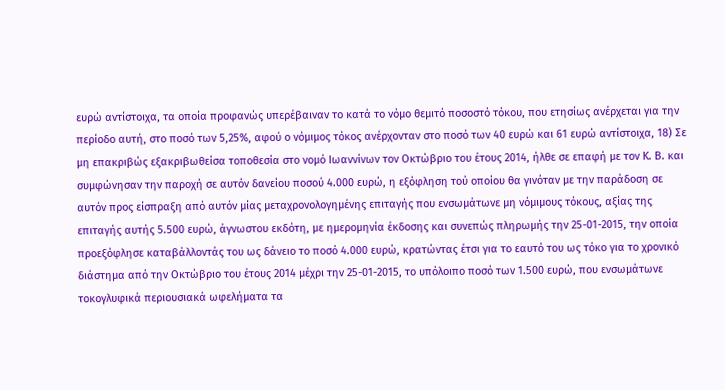ευρώ αντίστοιχα, τα οποία προφανώς υπερέβαιναν το κατά το νόμο θεμιτό ποσοστό τόκου, που ετησίως ανέρχεται για την περίοδο αυτή, στο ποσό των 5,25%, αφού ο νόμιμος τόκος ανέρχονταν στο ποσό των 40 ευρώ και 61 ευρώ αντίστοιχα, 18) Σε μη επακριβώς εξακριβωθείσα τοποθεσία στο νομό Ιωαννίνων τον Οκτώβριο του έτους 2014, ήλθε σε επαφή με τον Κ. Β. και συμφώνησαν την παροχή σε αυτόν δανείου ποσού 4.000 ευρώ, η εξόφληση τού οποίου θα γινόταν με την παράδοση σε αυτόν προς είσπραξη από αυτόν μίας μεταχρονολογημένης επιταγής που ενσωμάτωνε μη νόμιμους τόκους, αξίας της επιταγής αυτής 5.500 ευρώ, άγνωστου εκδότη, με ημερομηνία έκδοσης και συνεπώς πληρωμής την 25-01-2015, την οποία προεξόφλησε καταβάλλοντάς του ως δάνειο το ποσό 4.000 ευρώ, κρατώντας έτσι για το εαυτό του ως τόκο για το χρονικό διάστημα από την Οκτώβριο του έτους 2014 μέχρι την 25-01-2015, το υπόλοιπο ποσό των 1.500 ευρώ, που ενσωμάτωνε τοκογλυφικά περιουσιακά ωφελήματα τα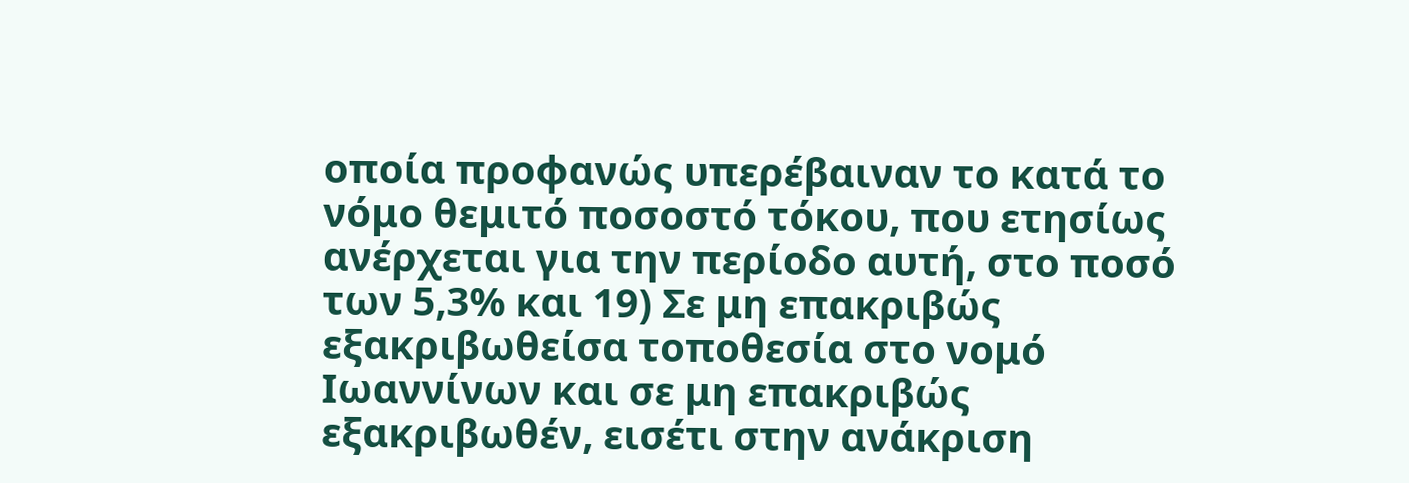οποία προφανώς υπερέβαιναν το κατά το νόμο θεμιτό ποσοστό τόκου, που ετησίως ανέρχεται για την περίοδο αυτή, στο ποσό των 5,3% και 19) Σε μη επακριβώς εξακριβωθείσα τοποθεσία στο νομό Ιωαννίνων και σε μη επακριβώς εξακριβωθέν, εισέτι στην ανάκριση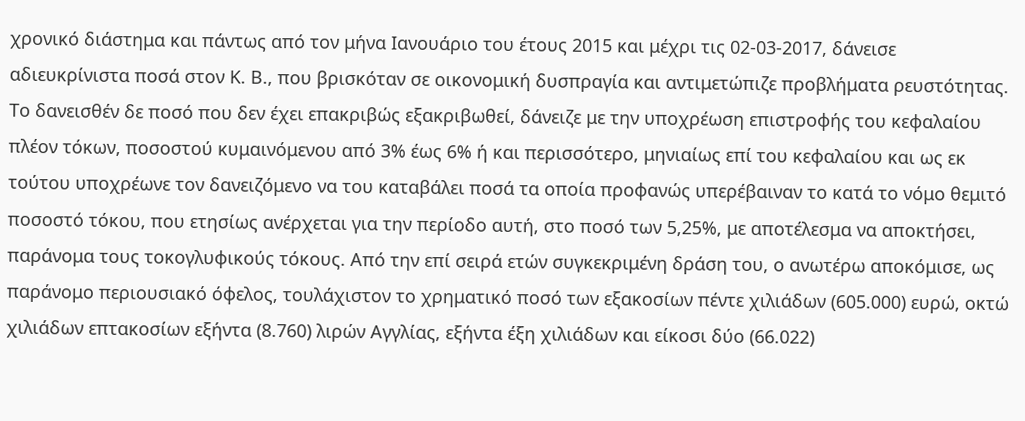χρονικό διάστημα και πάντως από τον μήνα Ιανουάριο του έτους 2015 και μέχρι τις 02-03-2017, δάνεισε αδιευκρίνιστα ποσά στον Κ. Β., που βρισκόταν σε οικονομική δυσπραγία και αντιμετώπιζε προβλήματα ρευστότητας. Το δανεισθέν δε ποσό που δεν έχει επακριβώς εξακριβωθεί, δάνειζε με την υποχρέωση επιστροφής του κεφαλαίου πλέον τόκων, ποσοστού κυμαινόμενου από 3% έως 6% ή και περισσότερο, μηνιαίως επί του κεφαλαίου και ως εκ τούτου υποχρέωνε τον δανειζόμενο να του καταβάλει ποσά τα οποία προφανώς υπερέβαιναν το κατά το νόμο θεμιτό ποσοστό τόκου, που ετησίως ανέρχεται για την περίοδο αυτή, στο ποσό των 5,25%, με αποτέλεσμα να αποκτήσει, παράνομα τους τοκογλυφικούς τόκους. Από την επί σειρά ετών συγκεκριμένη δράση του, ο ανωτέρω αποκόμισε, ως παράνομο περιουσιακό όφελος, τουλάχιστον το χρηματικό ποσό των εξακοσίων πέντε χιλιάδων (605.000) ευρώ, οκτώ χιλιάδων επτακοσίων εξήντα (8.760) λιρών Αγγλίας, εξήντα έξη χιλιάδων και είκοσι δύο (66.022)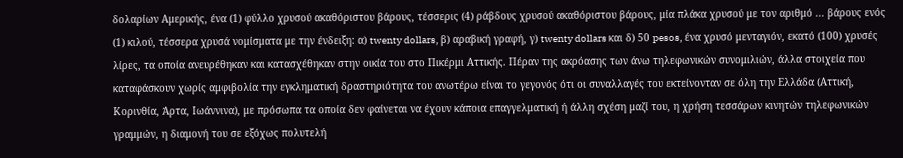δολαρίων Αμερικής, ένα (1) φύλλο χρυσού ακαθόριστου βάρους, τέσσερις (4) ράβδους χρυσού ακαθόριστου βάρους, μία πλάκα χρυσού με τον αριθμό ... βάρους ενός (1) κιλού, τέσσερα χρυσά νομίσματα με την ένδειξη: α) twenty dollars, β) αραβική γραφή, γ) twenty dollars και δ) 50 pesos, ένα χρυσό μενταγιόν, εκατό (100) χρυσές λίρες, τα οποία ανευρέθηκαν και κατασχέθηκαν στην οικία του στο Πικέρμι Αττικής. Πέραν της ακρόασης των άνω τηλεφωνικών συνομιλιών, άλλα στοιχεία που καταφάσκουν χωρίς αμφιβολία την εγκληματική δραστηριότητα του ανωτέρω είναι το γεγονός ότι οι συναλλαγές του εκτείνονταν σε όλη την Ελλάδα (Αττική, Κορινθία, Άρτα, Ιωάννινα), με πρόσωπα τα οποία δεν φαίνεται να έχουν κάποια επαγγελματική ή άλλη σχέση μαζί του, η χρήση τεσσάρων κινητών τηλεφωνικών γραμμών, η διαμονή του σε εξόχως πολυτελή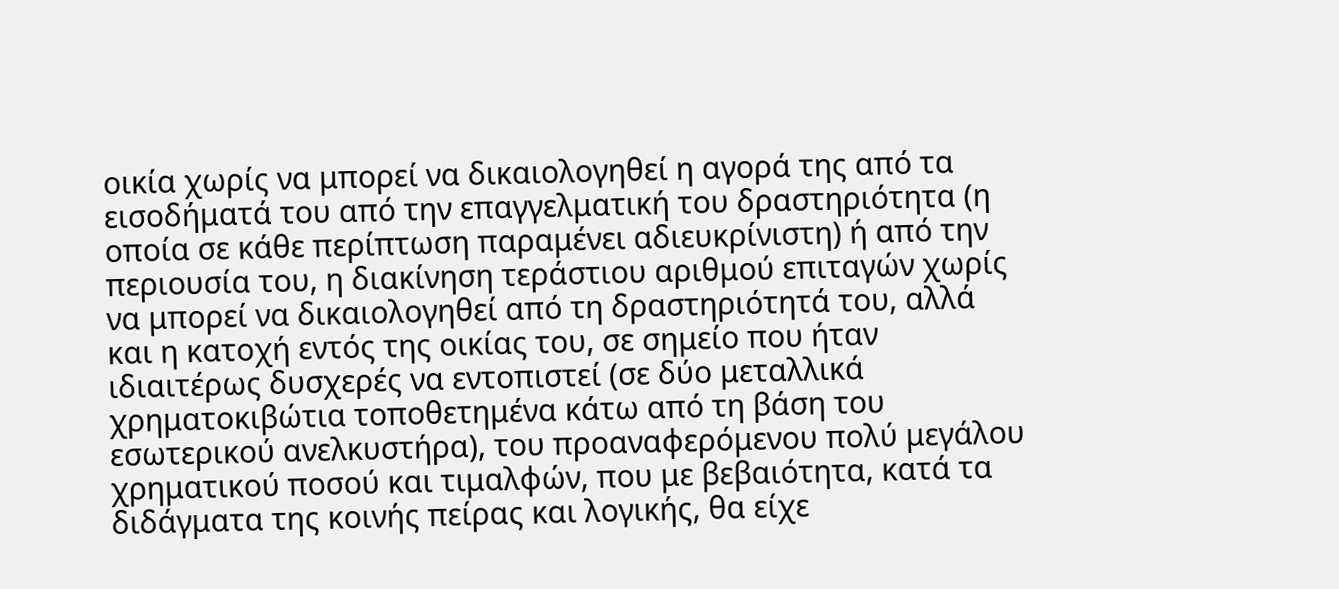οικία χωρίς να μπορεί να δικαιολογηθεί η αγορά της από τα εισοδήματά του από την επαγγελματική του δραστηριότητα (η οποία σε κάθε περίπτωση παραμένει αδιευκρίνιστη) ή από την περιουσία του, η διακίνηση τεράστιου αριθμού επιταγών χωρίς να μπορεί να δικαιολογηθεί από τη δραστηριότητά του, αλλά και η κατοχή εντός της οικίας του, σε σημείο που ήταν ιδιαιτέρως δυσχερές να εντοπιστεί (σε δύο μεταλλικά χρηματοκιβώτια τοποθετημένα κάτω από τη βάση του εσωτερικού ανελκυστήρα), του προαναφερόμενου πολύ μεγάλου χρηματικού ποσού και τιμαλφών, που με βεβαιότητα, κατά τα διδάγματα της κοινής πείρας και λογικής, θα είχε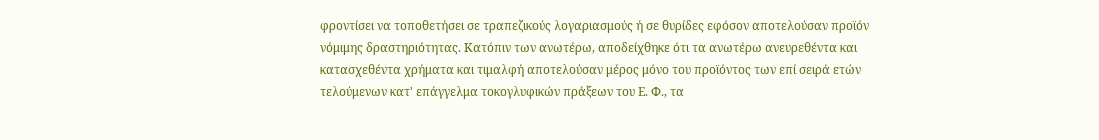φροντίσει να τοποθετήσει σε τραπεζικούς λογαριασμούς ή σε θυρίδες εφόσον αποτελούσαν προϊόν νόμιμης δραστηριότητας. Κατόπιν των ανωτέρω, αποδείχθηκε ότι τα ανωτέρω ανευρεθέντα και κατασχεθέντα χρήματα και τιμαλφή αποτελούσαν μέρος μόνο του προϊόντος των επί σειρά ετών τελούμενων κατ' επάγγελμα τοκογλυφικών πράξεων του Ε. Φ., τα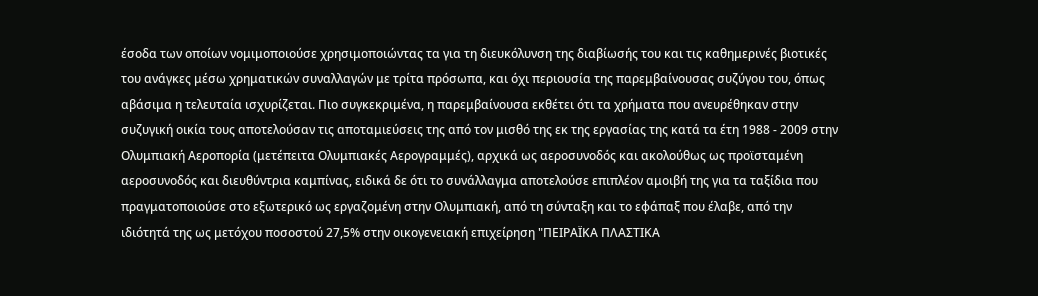έσοδα των οποίων νομιμοποιούσε χρησιμοποιώντας τα για τη διευκόλυνση της διαβίωσής του και τις καθημερινές βιοτικές του ανάγκες μέσω χρηματικών συναλλαγών με τρίτα πρόσωπα, και όχι περιουσία της παρεμβαίνουσας συζύγου του, όπως αβάσιμα η τελευταία ισχυρίζεται. Πιο συγκεκριμένα, η παρεμβαίνουσα εκθέτει ότι τα χρήματα που ανευρέθηκαν στην συζυγική οικία τους αποτελούσαν τις αποταμιεύσεις της από τον μισθό της εκ της εργασίας της κατά τα έτη 1988 - 2009 στην Ολυμπιακή Αεροπορία (μετέπειτα Ολυμπιακές Αερογραμμές), αρχικά ως αεροσυνοδός και ακολούθως ως προϊσταμένη αεροσυνοδός και διευθύντρια καμπίνας, ειδικά δε ότι το συνάλλαγμα αποτελούσε επιπλέον αμοιβή της για τα ταξίδια που πραγματοποιούσε στο εξωτερικό ως εργαζομένη στην Ολυμπιακή, από τη σύνταξη και το εφάπαξ που έλαβε, από την ιδιότητά της ως μετόχου ποσοστού 27,5% στην οικογενειακή επιχείρηση "ΠΕΙΡΑΪΚΑ ΠΛΑΣΤΙΚΑ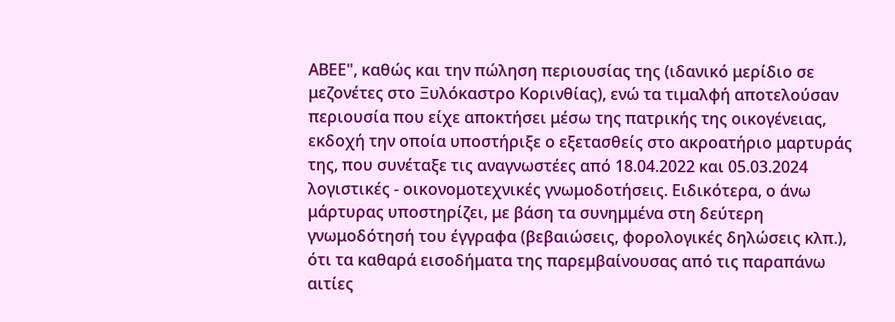ΑΒΕΕ", καθώς και την πώληση περιουσίας της (ιδανικό μερίδιο σε μεζονέτες στο Ξυλόκαστρο Κορινθίας), ενώ τα τιμαλφή αποτελούσαν περιουσία που είχε αποκτήσει μέσω της πατρικής της οικογένειας, εκδοχή την οποία υποστήριξε ο εξετασθείς στο ακροατήριο μαρτυράς της, που συνέταξε τις αναγνωστέες από 18.04.2022 και 05.03.2024 λογιστικές - οικονομοτεχνικές γνωμοδοτήσεις. Ειδικότερα, ο άνω μάρτυρας υποστηρίζει, με βάση τα συνημμένα στη δεύτερη γνωμοδότησή του έγγραφα (βεβαιώσεις, φορολογικές δηλώσεις κλπ.), ότι τα καθαρά εισοδήματα της παρεμβαίνουσας από τις παραπάνω αιτίες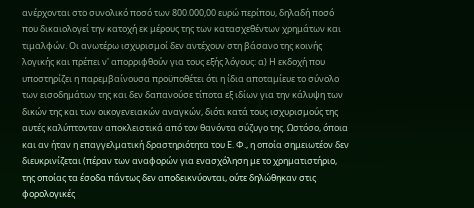ανέρχονται στο συνολικό ποσό των 800.000,00 ευρώ περίπου, δηλαδή ποσό που δικαιολογεί την κατοχή εκ μέρους της των κατασχεθέντων χρημάτων και τιμαλφών. Οι ανωτέρω ισχυρισμοί δεν αντέχουν στη βάσανο της κοινής λογικής και πρέπει ν' απορριφθούν για τους εξής λόγους: α) Η εκδοχή που υποστηρίζει η παρεμβαίνουσα προϋποθέτει ότι η ίδια αποταμίευε το σύνολο των εισοδημάτων της και δεν δαπανούσε τίποτα εξ ιδίων για την κάλυψη των δικών της και των οικογενειακών αναγκών, διότι κατά τους ισχυρισμούς της αυτές καλύπτονταν αποκλειστικά από τον θανόντα σύζυγο της. Ωστόσο, όποια και αν ήταν η επαγγελματική δραστηριότητα του Ε. Φ., η οποία σημειωτέον δεν διευκρινίζεται (πέραν των αναφορών για ενασχόληση με το χρηματιστήριο, της οποίας τα έσοδα πάντως δεν αποδεικνύονται, ούτε δηλώθηκαν στις φορολογικές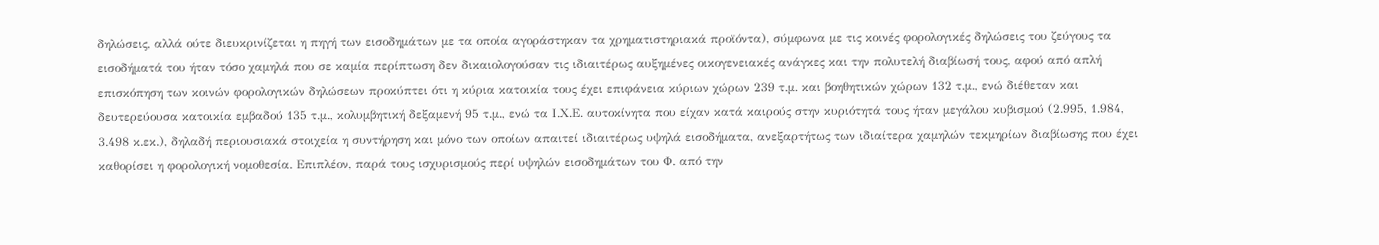δηλώσεις, αλλά ούτε διευκρινίζεται η πηγή των εισοδημάτων με τα οποία αγοράστηκαν τα χρηματιστηριακά προϊόντα), σύμφωνα με τις κοινές φορολογικές δηλώσεις του ζεύγους τα εισοδήματά του ήταν τόσο χαμηλά που σε καμία περίπτωση δεν δικαιολογούσαν τις ιδιαιτέρως αυξημένες οικογενειακές ανάγκες και την πολυτελή διαβίωσή τους, αφού από απλή επισκόπηση των κοινών φορολογικών δηλώσεων προκύπτει ότι η κύρια κατοικία τους έχει επιφάνεια κύριων χώρων 239 τ.μ. και βοηθητικών χώρων 132 τ.μ., ενώ διέθεταν και δευτερεύουσα κατοικία εμβαδού 135 τ.μ., κολυμβητική δεξαμενή 95 τ.μ., ενώ τα Ι.Χ.Ε. αυτοκίνητα που είχαν κατά καιρούς στην κυριότητά τους ήταν μεγάλου κυβισμού (2.995, 1.984, 3.498 κ.εκ.), δηλαδή περιουσιακά στοιχεία η συντήρηση και μόνο των οποίων απαιτεί ιδιαιτέρως υψηλά εισοδήματα, ανεξαρτήτως των ιδιαίτερα χαμηλών τεκμηρίων διαβίωσης που έχει καθορίσει η φορολογική νομοθεσία. Επιπλέον, παρά τους ισχυρισμούς περί υψηλών εισοδημάτων του Φ. από την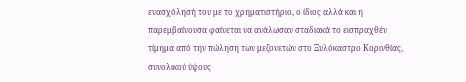ενασχόλησή του με το χρηματιστήριο, ο ίδιος αλλά και η παρεμβαίνουσα φαίνεται να ανάλωσαν σταδιακά το εισπραχθέν τίμημα από την πώληση των μεζονετών στο Ξυλόκαστρο Κορινθίας, συνολικού ύψους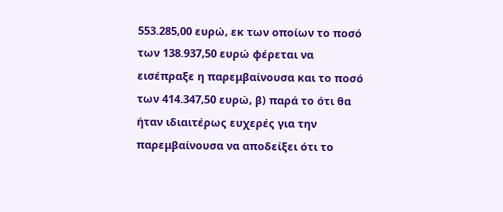553.285,00 ευρώ, εκ των οποίων το ποσό των 138.937,50 ευρώ φέρεται να εισέπραξε η παρεμβαίνουσα και το ποσό των 414.347,50 ευρώ, β) παρά το ότι θα ήταν ιδιαιτέρως ευχερές για την παρεμβαίνουσα να αποδείξει ότι το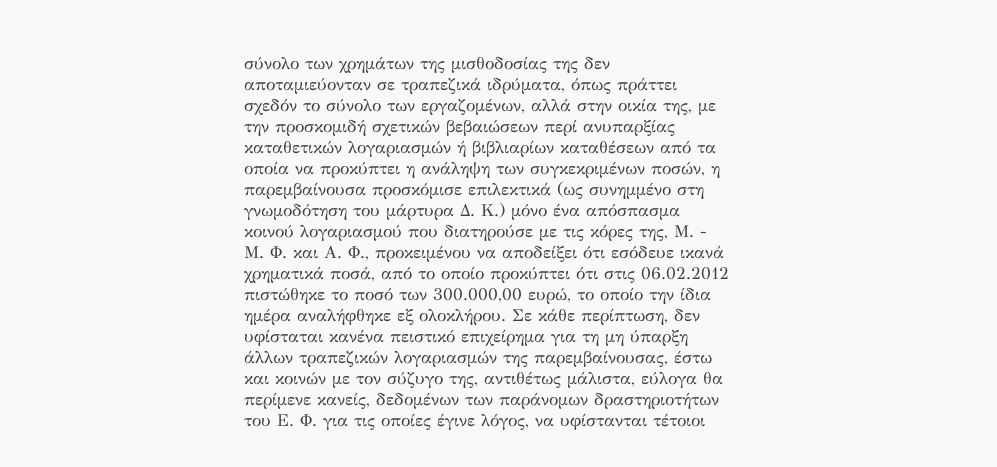σύνολο των χρημάτων της μισθοδοσίας της δεν αποταμιεύονταν σε τραπεζικά ιδρύματα, όπως πράττει σχεδόν το σύνολο των εργαζομένων, αλλά στην οικία της, με την προσκομιδή σχετικών βεβαιώσεων περί ανυπαρξίας καταθετικών λογαριασμών ή βιβλιαρίων καταθέσεων από τα οποία να προκύπτει η ανάληψη των συγκεκριμένων ποσών, η παρεμβαίνουσα προσκόμισε επιλεκτικά (ως συνημμένο στη γνωμοδότηση του μάρτυρα Δ. Κ.) μόνο ένα απόσπασμα κοινού λογαριασμού που διατηρούσε με τις κόρες της, Μ. - Μ. Φ. και Α. Φ., προκειμένου να αποδείξει ότι εσόδευε ικανά χρηματικά ποσά, από το οποίο προκύπτει ότι στις 06.02.2012 πιστώθηκε το ποσό των 300.000,00 ευρώ, το οποίο την ίδια ημέρα αναλήφθηκε εξ ολοκλήρου. Σε κάθε περίπτωση, δεν υφίσταται κανένα πειστικό επιχείρημα για τη μη ύπαρξη άλλων τραπεζικών λογαριασμών της παρεμβαίνουσας, έστω και κοινών με τον σύζυγο της, αντιθέτως μάλιστα, εύλογα θα περίμενε κανείς, δεδομένων των παράνομων δραστηριοτήτων του Ε. Φ. για τις οποίες έγινε λόγος, να υφίστανται τέτοιοι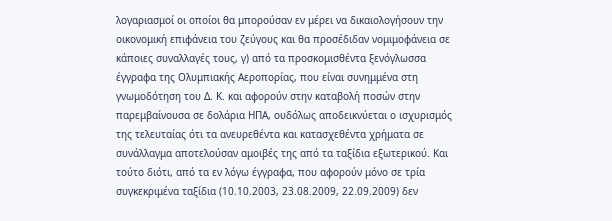λογαριασμοί οι οποίοι θα μπορούσαν εν μέρει να δικαιολογήσουν την οικονομική επιφάνεια του ζεύγους και θα προσέδιδαν νομιμοφάνεια σε κάποιες συναλλαγές τους, γ) από τα προσκομισθέντα ξενόγλωσσα έγγραφα της Ολυμπιακής Αεροπορίας, που είναι συνημμένα στη γνωμοδότηση του Δ. Κ. και αφορούν στην καταβολή ποσών στην παρεμβαίνουσα σε δολάρια ΗΠΑ, ουδόλως αποδεικνύεται ο ισχυρισμός της τελευταίας ότι τα ανευρεθέντα και κατασχεθέντα χρήματα σε συνάλλαγμα αποτελούσαν αμοιβές της από τα ταξίδια εξωτερικού. Και τούτο διότι, από τα εν λόγω έγγραφα, που αφορούν μόνο σε τρία συγκεκριμένα ταξίδια (10.10.2003, 23.08.2009, 22.09.2009) δεν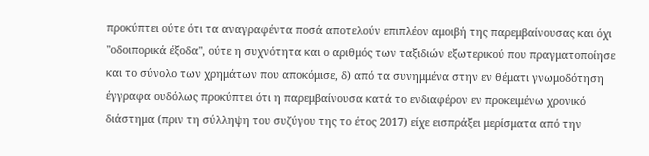προκύπτει ούτε ότι τα αναγραφέντα ποσά αποτελούν επιπλέον αμοιβή της παρεμβαίνουσας και όχι "οδοιπορικά έξοδα", ούτε η συχνότητα και ο αριθμός των ταξιδιών εξωτερικού που πραγματοποίησε και το σύνολο των χρημάτων που αποκόμισε, δ) από τα συνημμένα στην εν θέματι γνωμοδότηση έγγραφα ουδόλως προκύπτει ότι η παρεμβαίνουσα κατά το ενδιαφέρον εν προκειμένω χρονικό διάστημα (πριν τη σύλληψη του συζύγου της το έτος 2017) είχε εισπράξει μερίσματα από την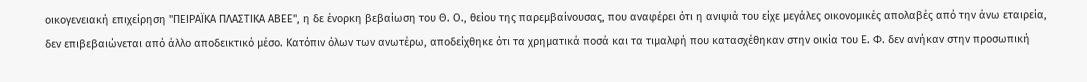οικογενειακή επιχείρηση "ΠΕΙΡΑΪΚΑ ΠΛΑΣΤΙΚΑ ΑΒΕΕ", η δε ένορκη βεβαίωση του Θ. Ο., θείου της παρεμβαίνουσας, που αναφέρει ότι η ανιψιά του είχε μεγάλες οικονομικές απολαβές από την άνω εταιρεία, δεν επιβεβαιώνεται από άλλο αποδεικτικό μέσο. Κατόπιν όλων των ανωτέρω, αποδείχθηκε ότι τα χρηματικά ποσά και τα τιμαλφή που κατασχέθηκαν στην οικία του Ε. Φ. δεν ανήκαν στην προσωπική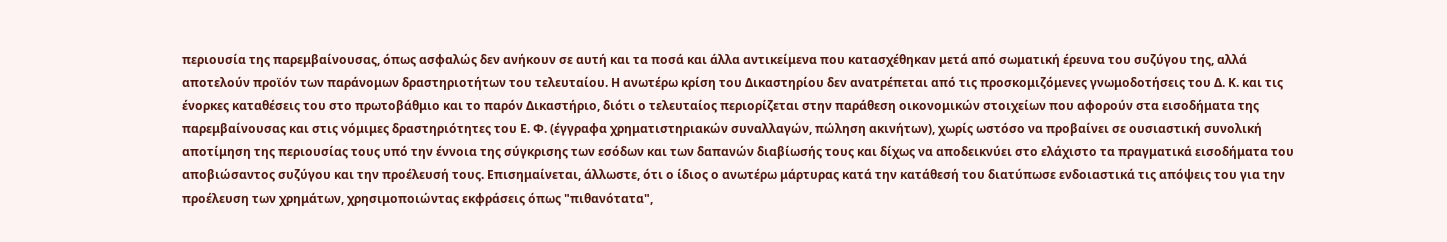περιουσία της παρεμβαίνουσας, όπως ασφαλώς δεν ανήκουν σε αυτή και τα ποσά και άλλα αντικείμενα που κατασχέθηκαν μετά από σωματική έρευνα του συζύγου της, αλλά αποτελούν προϊόν των παράνομων δραστηριοτήτων του τελευταίου. Η ανωτέρω κρίση του Δικαστηρίου δεν ανατρέπεται από τις προσκομιζόμενες γνωμοδοτήσεις του Δ. Κ. και τις ένορκες καταθέσεις του στο πρωτοβάθμιο και το παρόν Δικαστήριο, διότι ο τελευταίος περιορίζεται στην παράθεση οικονομικών στοιχείων που αφορούν στα εισοδήματα της παρεμβαίνουσας και στις νόμιμες δραστηριότητες του Ε. Φ. (έγγραφα χρηματιστηριακών συναλλαγών, πώληση ακινήτων), χωρίς ωστόσο να προβαίνει σε ουσιαστική συνολική αποτίμηση της περιουσίας τους υπό την έννοια της σύγκρισης των εσόδων και των δαπανών διαβίωσής τους και δίχως να αποδεικνύει στο ελάχιστο τα πραγματικά εισοδήματα του αποβιώσαντος συζύγου και την προέλευσή τους. Επισημαίνεται, άλλωστε, ότι ο ίδιος ο ανωτέρω μάρτυρας κατά την κατάθεσή του διατύπωσε ενδοιαστικά τις απόψεις του για την προέλευση των χρημάτων, χρησιμοποιώντας εκφράσεις όπως "πιθανότατα",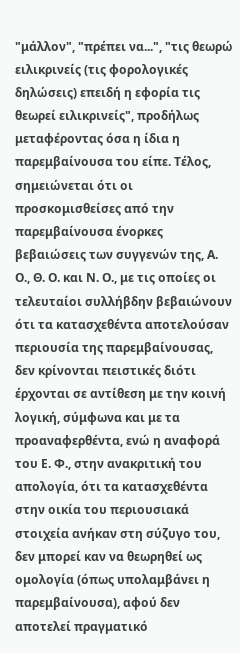"μάλλον", "πρέπει να...", "τις θεωρώ ειλικρινείς (τις φορολογικές δηλώσεις) επειδή η εφορία τις θεωρεί ειλικρινείς", προδήλως μεταφέροντας όσα η ίδια η παρεμβαίνουσα του είπε. Τέλος, σημειώνεται ότι οι προσκομισθείσες από την παρεμβαίνουσα ένορκες βεβαιώσεις των συγγενών της, Α. Ο., Θ. Ο. και Ν. Ο., με τις οποίες οι τελευταίοι συλλήβδην βεβαιώνουν ότι τα κατασχεθέντα αποτελούσαν περιουσία της παρεμβαίνουσας, δεν κρίνονται πειστικές διότι έρχονται σε αντίθεση με την κοινή λογική, σύμφωνα και με τα προαναφερθέντα, ενώ η αναφορά του Ε. Φ., στην ανακριτική του απολογία, ότι τα κατασχεθέντα στην οικία του περιουσιακά στοιχεία ανήκαν στη σύζυγο του, δεν μπορεί καν να θεωρηθεί ως ομολογία (όπως υπολαμβάνει η παρεμβαίνουσα), αφού δεν αποτελεί πραγματικό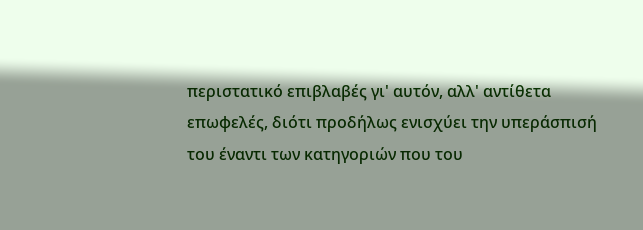περιστατικό επιβλαβές γι' αυτόν, αλλ' αντίθετα επωφελές, διότι προδήλως ενισχύει την υπεράσπισή του έναντι των κατηγοριών που του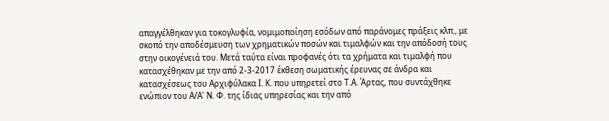απαγγέλθηκαν για τοκογλυφία, νομιμοποίηση εσόδων από παράνομες πράξεις κλπ., με σκοπό την αποδέσμευση των χρηματικών ποσών και τιμαλφών και την απόδοσή τους στην οικογένειά του. Μετά ταύτα είναι προφανές ότι τα χρήματα και τιμαλφή που κατασχέθηκαν με την από 2-3-2017 έκθεση σωματικής έρευνας σε άνδρα και κατασχέσεως του Αρχιφύλακα Ι. Κ. που υπηρετεί στο Τ.Α. Άρτας, που συντάχθηκε ενώπιον του Α/Α' Ν. Φ. της ίδιας υπηρεσίας και την από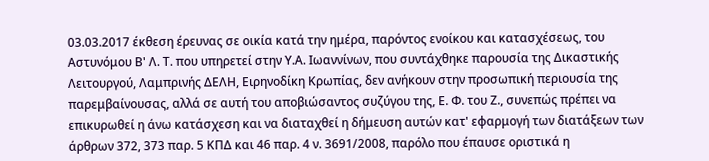03.03.2017 έκθεση έρευνας σε οικία κατά την ημέρα, παρόντος ενοίκου και κατασχέσεως, του Αστυνόμου Β' Λ. Τ. που υπηρετεί στην Υ.Α. Ιωαννίνων, που συντάχθηκε παρουσία της Δικαστικής Λειτουργού, Λαμπρινής ΔΕΛΗ, Ειρηνοδίκη Κρωπίας, δεν ανήκουν στην προσωπική περιουσία της παρεμβαίνουσας, αλλά σε αυτή του αποβιώσαντος συζύγου της, Ε. Φ. του Ζ., συνεπώς πρέπει να επικυρωθεί η άνω κατάσχεση και να διαταχθεί η δήμευση αυτών κατ' εφαρμογή των διατάξεων των άρθρων 372, 373 παρ. 5 ΚΠΔ και 46 παρ. 4 ν. 3691/2008, παρόλο που έπαυσε οριστικά η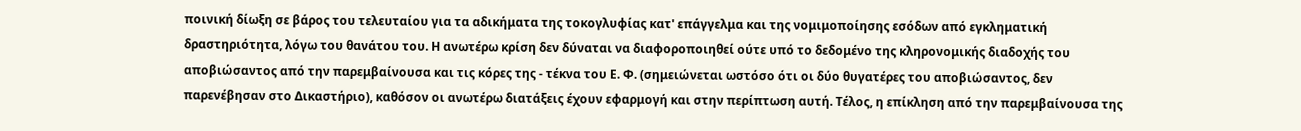ποινική δίωξη σε βάρος του τελευταίου για τα αδικήματα της τοκογλυφίας κατ' επάγγελμα και της νομιμοποίησης εσόδων από εγκληματική δραστηριότητα, λόγω του θανάτου του. Η ανωτέρω κρίση δεν δύναται να διαφοροποιηθεί ούτε υπό το δεδομένο της κληρονομικής διαδοχής του αποβιώσαντος από την παρεμβαίνουσα και τις κόρες της - τέκνα του Ε. Φ. (σημειώνεται ωστόσο ότι οι δύο θυγατέρες του αποβιώσαντος, δεν παρενέβησαν στο Δικαστήριο), καθόσον οι ανωτέρω διατάξεις έχουν εφαρμογή και στην περίπτωση αυτή. Τέλος, η επίκληση από την παρεμβαίνουσα της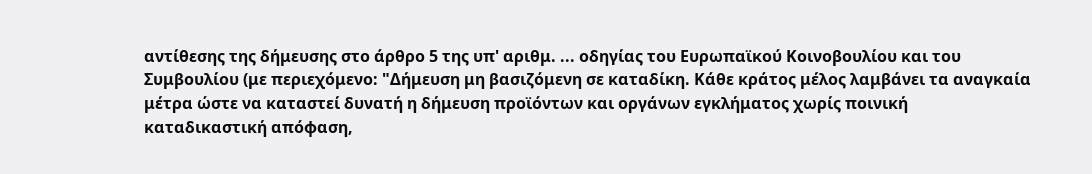αντίθεσης της δήμευσης στο άρθρο 5 της υπ' αριθμ. ... οδηγίας του Ευρωπαϊκού Κοινοβουλίου και του Συμβουλίου (με περιεχόμενο: "Δήμευση μη βασιζόμενη σε καταδίκη. Κάθε κράτος μέλος λαμβάνει τα αναγκαία μέτρα ώστε να καταστεί δυνατή η δήμευση προϊόντων και οργάνων εγκλήματος χωρίς ποινική καταδικαστική απόφαση,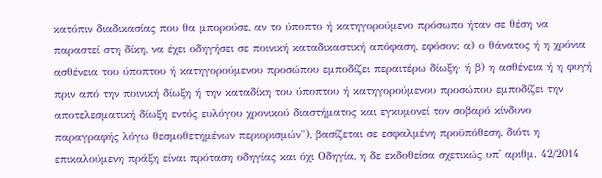κατόπιν διαδικασίας που θα μπορούσε, αν το ύποπτο ή κατηγορούμενο πρόσωπο ήταν σε θέση να παραστεί στη δίκη, να έχει οδηγήσει σε ποινική καταδικαστική απόφαση, εφόσον: α) ο θάνατος ή η χρόνια ασθένεια του ύποπτου ή κατηγορούμενου προσώπου εμποδίζει περαιτέρω δίωξη· ή β) η ασθένεια ή η φυγή πριν από την ποινική δίωξη ή την καταδίκη του ύποπτου ή κατηγορούμενου προσώπου εμποδίζει την αποτελεσματική δίωξη εντός ευλόγου χρονικού διαστήματος και εγκυμονεί τον σοβαρό κίνδυνο παραγραφής λόγω θεσμοθετημένων περιορισμών"), βασίζεται σε εσφαλμένη προϋπόθεση, διότι η επικαλούμενη πράξη είναι πρόταση οδηγίας και όχι Οδηγία, η δε εκδοθείσα σχετικώς υπ' αριθμ. 42/2014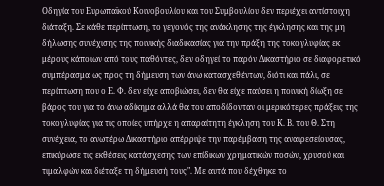Οδηγία του Ευρωπαϊκού Κοινοβουλίου και του Συμβουλίου δεν περιέχει αντίστοιχη διάταξη. Σε κάθε περίπτωση, το γεγονός της ανάκλησης της έγκλησης και της μη δήλωσης συνέχισης της ποινικής διαδικασίας για την πράξη της τοκογλυφίας εκ μέρους κάποιων από τους παθόντες, δεν οδηγεί το παρόν Δικαστήριο σε διαφορετικό συμπέρασμα ως προς τη δήμευση των άνω κατασχεθέντων, διότι και πάλι, σε περίπτωση που ο Ε. Φ. δεν είχε αποβιώσει, δεν θα είχε παύσει η ποινική δίωξη σε βάρος του για το άνω αδίκημα αλλά θα του αποδίδονταν οι μερικότερες πράξεις της τοκογλυφίας για τις οποίες υπήρχε η απαραίτητη έγκληση του Κ. Β. του Θ. Στη συνέχεια, το ανωτέρω Δικαστήριο απέρριψε την παρέμβαση της αναιρεσείουσας, επικύρωσε τις εκθέσεις κατάσχεσης των επίδικων χρηματικών ποσών, χρυσού και τιμαλφών και διέταξε τη δήμευσή τους". Με αυτά που δέχθηκε το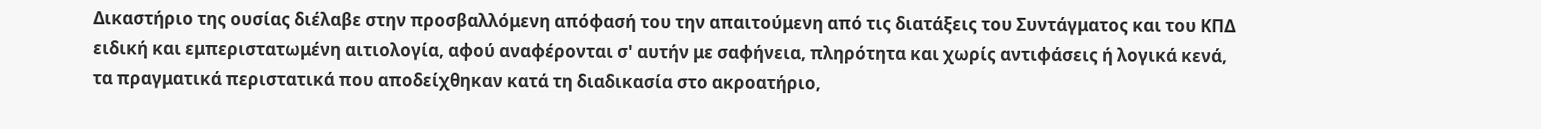Δικαστήριο της ουσίας διέλαβε στην προσβαλλόμενη απόφασή του την απαιτούμενη από τις διατάξεις του Συντάγματος και του ΚΠΔ ειδική και εμπεριστατωμένη αιτιολογία, αφού αναφέρονται σ' αυτήν με σαφήνεια, πληρότητα και χωρίς αντιφάσεις ή λογικά κενά, τα πραγματικά περιστατικά που αποδείχθηκαν κατά τη διαδικασία στο ακροατήριο,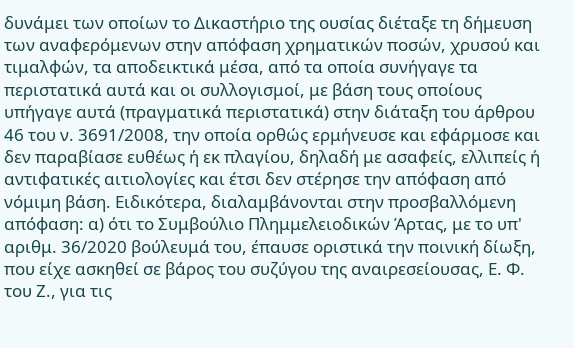δυνάμει των οποίων το Δικαστήριο της ουσίας διέταξε τη δήμευση των αναφερόμενων στην απόφαση χρηματικών ποσών, χρυσού και τιμαλφών, τα αποδεικτικά μέσα, από τα οποία συνήγαγε τα περιστατικά αυτά και οι συλλογισμοί, με βάση τους οποίους υπήγαγε αυτά (πραγματικά περιστατικά) στην διάταξη του άρθρου 46 του ν. 3691/2008, την οποία ορθώς ερμήνευσε και εφάρμοσε και δεν παραβίασε ευθέως ή εκ πλαγίου, δηλαδή με ασαφείς, ελλιπείς ή αντιφατικές αιτιολογίες και έτσι δεν στέρησε την απόφαση από νόμιμη βάση. Ειδικότερα, διαλαμβάνονται στην προσβαλλόμενη απόφαση: α) ότι το Συμβούλιο Πλημμελειοδικών Άρτας, με το υπ' αριθμ. 36/2020 βούλευμά του, έπαυσε οριστικά την ποινική δίωξη, που είχε ασκηθεί σε βάρος του συζύγου της αναιρεσείουσας, Ε. Φ. του Ζ., για τις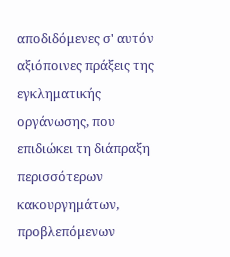αποδιδόμενες σ' αυτόν αξιόποινες πράξεις της εγκληματικής οργάνωσης, που επιδιώκει τη διάπραξη περισσότερων κακουργημάτων, προβλεπόμενων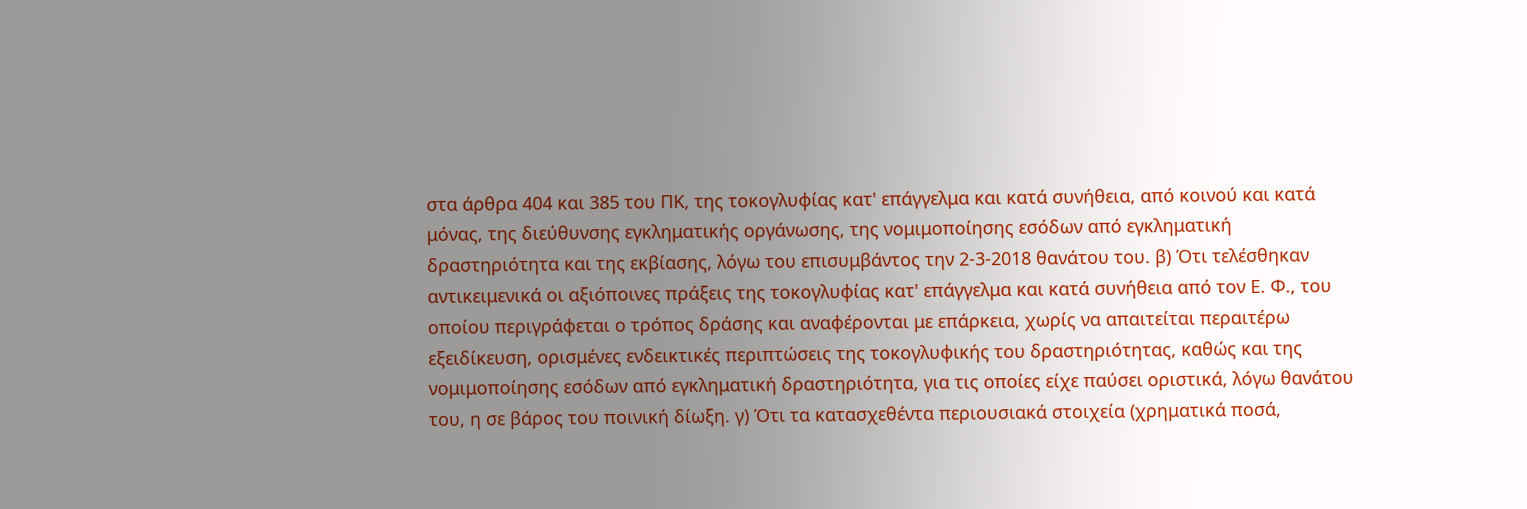στα άρθρα 404 και 385 του ΠΚ, της τοκογλυφίας κατ' επάγγελμα και κατά συνήθεια, από κοινού και κατά μόνας, της διεύθυνσης εγκληματικής οργάνωσης, της νομιμοποίησης εσόδων από εγκληματική δραστηριότητα και της εκβίασης, λόγω του επισυμβάντος την 2-3-2018 θανάτου του. β) Ότι τελέσθηκαν αντικειμενικά οι αξιόποινες πράξεις της τοκογλυφίας κατ' επάγγελμα και κατά συνήθεια από τον Ε. Φ., του οποίου περιγράφεται ο τρόπος δράσης και αναφέρονται με επάρκεια, χωρίς να απαιτείται περαιτέρω εξειδίκευση, ορισμένες ενδεικτικές περιπτώσεις της τοκογλυφικής του δραστηριότητας, καθώς και της νομιμοποίησης εσόδων από εγκληματική δραστηριότητα, για τις οποίες είχε παύσει οριστικά, λόγω θανάτου του, η σε βάρος του ποινική δίωξη. γ) Ότι τα κατασχεθέντα περιουσιακά στοιχεία (χρηματικά ποσά,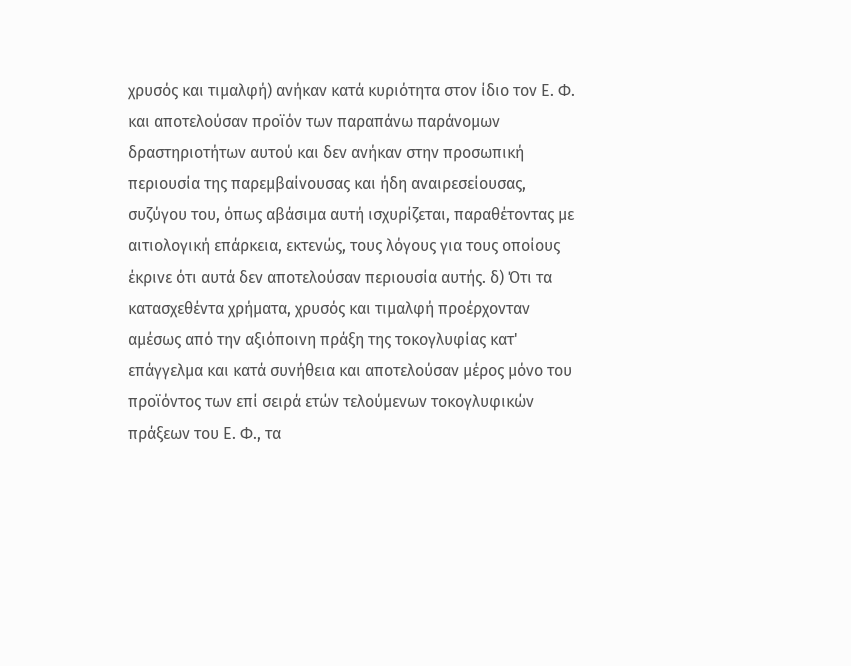χρυσός και τιμαλφή) ανήκαν κατά κυριότητα στον ίδιο τον Ε. Φ. και αποτελούσαν προϊόν των παραπάνω παράνομων δραστηριοτήτων αυτού και δεν ανήκαν στην προσωπική περιουσία της παρεμβαίνουσας και ήδη αναιρεσείουσας, συζύγου του, όπως αβάσιμα αυτή ισχυρίζεται, παραθέτοντας με αιτιολογική επάρκεια, εκτενώς, τους λόγους για τους οποίους έκρινε ότι αυτά δεν αποτελούσαν περιουσία αυτής. δ) Ότι τα κατασχεθέντα χρήματα, χρυσός και τιμαλφή προέρχονταν αμέσως από την αξιόποινη πράξη της τοκογλυφίας κατ' επάγγελμα και κατά συνήθεια και αποτελούσαν μέρος μόνο του προϊόντος των επί σειρά ετών τελούμενων τοκογλυφικών πράξεων του Ε. Φ., τα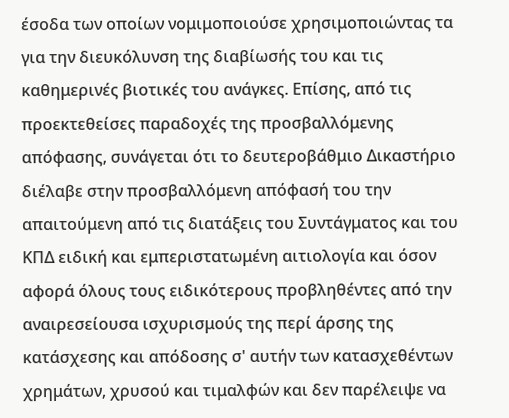έσοδα των οποίων νομιμοποιούσε χρησιμοποιώντας τα για την διευκόλυνση της διαβίωσής του και τις καθημερινές βιοτικές του ανάγκες. Επίσης, από τις προεκτεθείσες παραδοχές της προσβαλλόμενης απόφασης, συνάγεται ότι το δευτεροβάθμιο Δικαστήριο διέλαβε στην προσβαλλόμενη απόφασή του την απαιτούμενη από τις διατάξεις του Συντάγματος και του ΚΠΔ ειδική και εμπεριστατωμένη αιτιολογία και όσον αφορά όλους τους ειδικότερους προβληθέντες από την αναιρεσείουσα ισχυρισμούς της περί άρσης της κατάσχεσης και απόδοσης σ' αυτήν των κατασχεθέντων χρημάτων, χρυσού και τιμαλφών και δεν παρέλειψε να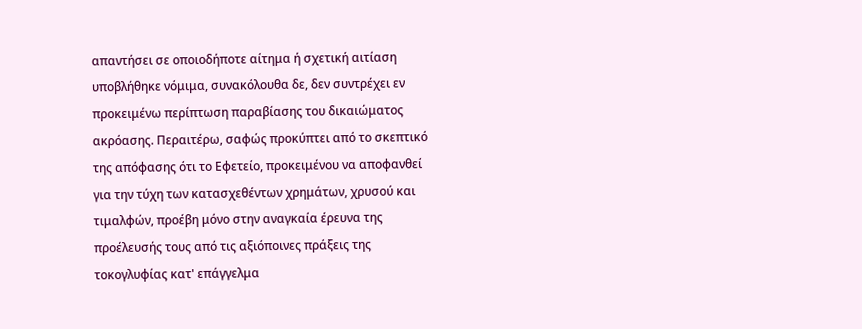απαντήσει σε οποιοδήποτε αίτημα ή σχετική αιτίαση υποβλήθηκε νόμιμα, συνακόλουθα δε, δεν συντρέχει εν προκειμένω περίπτωση παραβίασης του δικαιώματος ακρόασης. Περαιτέρω, σαφώς προκύπτει από το σκεπτικό της απόφασης ότι το Εφετείο, προκειμένου να αποφανθεί για την τύχη των κατασχεθέντων χρημάτων, χρυσού και τιμαλφών, προέβη μόνο στην αναγκαία έρευνα της προέλευσής τους από τις αξιόποινες πράξεις της τοκογλυφίας κατ' επάγγελμα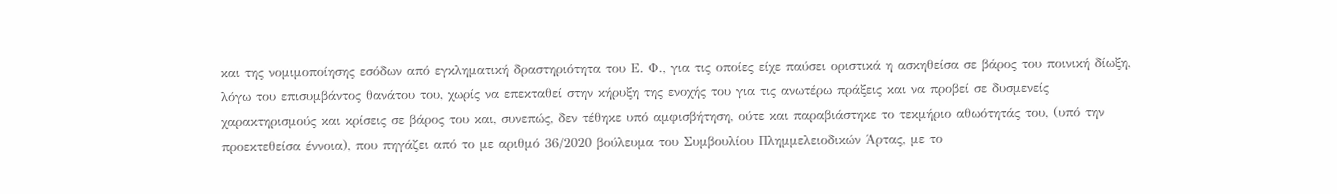και της νομιμοποίησης εσόδων από εγκληματική δραστηριότητα του Ε. Φ., για τις οποίες είχε παύσει οριστικά η ασκηθείσα σε βάρος του ποινική δίωξη, λόγω του επισυμβάντος θανάτου του, χωρίς να επεκταθεί στην κήρυξη της ενοχής του για τις ανωτέρω πράξεις και να προβεί σε δυσμενείς χαρακτηρισμούς και κρίσεις σε βάρος του και, συνεπώς, δεν τέθηκε υπό αμφισβήτηση, ούτε και παραβιάστηκε το τεκμήριο αθωότητάς του, (υπό την προεκτεθείσα έννοια), που πηγάζει από το με αριθμό 36/2020 βούλευμα του Συμβουλίου Πλημμελειοδικών Άρτας, με το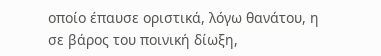οποίο έπαυσε οριστικά, λόγω θανάτου, η σε βάρος του ποινική δίωξη,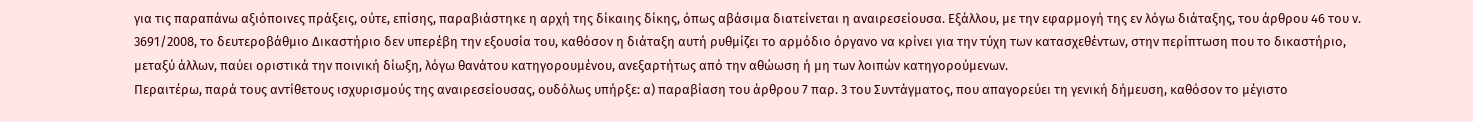για τις παραπάνω αξιόποινες πράξεις, ούτε, επίσης, παραβιάστηκε η αρχή της δίκαιης δίκης, όπως αβάσιμα διατείνεται η αναιρεσείουσα. Εξάλλου, με την εφαρμογή της εν λόγω διάταξης, του άρθρου 46 του ν. 3691/2008, το δευτεροβάθμιο Δικαστήριο δεν υπερέβη την εξουσία του, καθόσον η διάταξη αυτή ρυθμίζει το αρμόδιο όργανο να κρίνει για την τύχη των κατασχεθέντων, στην περίπτωση που το δικαστήριο, μεταξύ άλλων, παύει οριστικά την ποινική δίωξη, λόγω θανάτου κατηγορουμένου, ανεξαρτήτως από την αθώωση ή μη των λοιπών κατηγορούμενων.
Περαιτέρω, παρά τους αντίθετους ισχυρισμούς της αναιρεσείουσας, ουδόλως υπήρξε: α) παραβίαση του άρθρου 7 παρ. 3 του Συντάγματος, που απαγορεύει τη γενική δήμευση, καθόσον το μέγιστο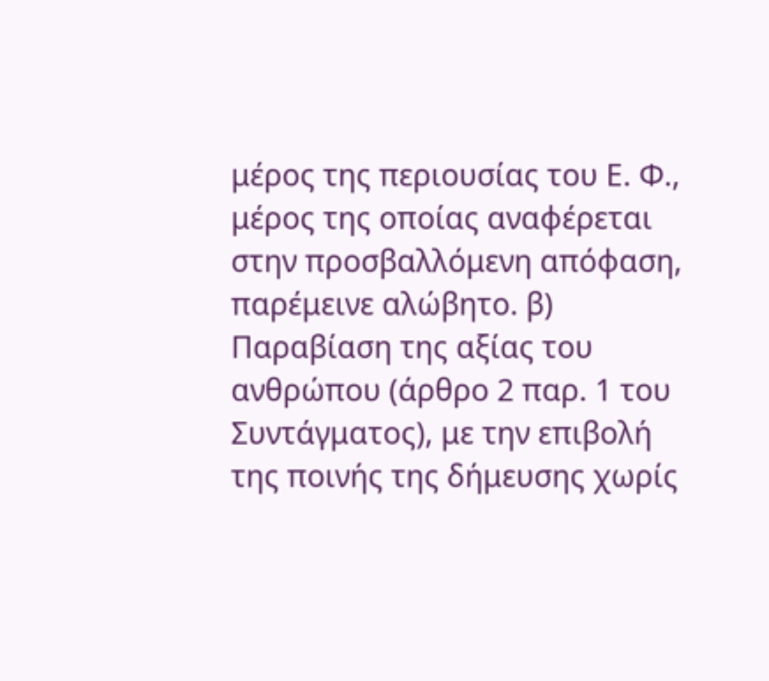μέρος της περιουσίας του Ε. Φ., μέρος της οποίας αναφέρεται στην προσβαλλόμενη απόφαση, παρέμεινε αλώβητο. β) Παραβίαση της αξίας του ανθρώπου (άρθρο 2 παρ. 1 του Συντάγματος), με την επιβολή της ποινής της δήμευσης χωρίς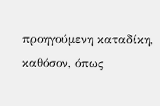προηγούμενη καταδίκη, καθόσον, όπως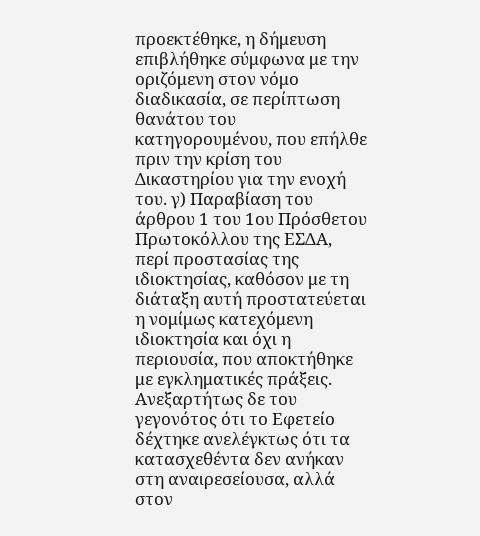προεκτέθηκε, η δήμευση επιβλήθηκε σύμφωνα με την οριζόμενη στον νόμο διαδικασία, σε περίπτωση θανάτου του κατηγορουμένου, που επήλθε πριν την κρίση του Δικαστηρίου για την ενοχή του. γ) Παραβίαση του άρθρου 1 του 1ου Πρόσθετου Πρωτοκόλλου της ΕΣΔΑ, περί προστασίας της ιδιοκτησίας, καθόσον με τη διάταξη αυτή προστατεύεται η νομίμως κατεχόμενη ιδιοκτησία και όχι η περιουσία, που αποκτήθηκε με εγκληματικές πράξεις. Ανεξαρτήτως δε του γεγονότος ότι το Εφετείο δέχτηκε ανελέγκτως ότι τα κατασχεθέντα δεν ανήκαν στη αναιρεσείουσα, αλλά στον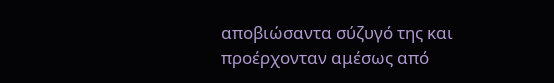αποβιώσαντα σύζυγό της και προέρχονταν αμέσως από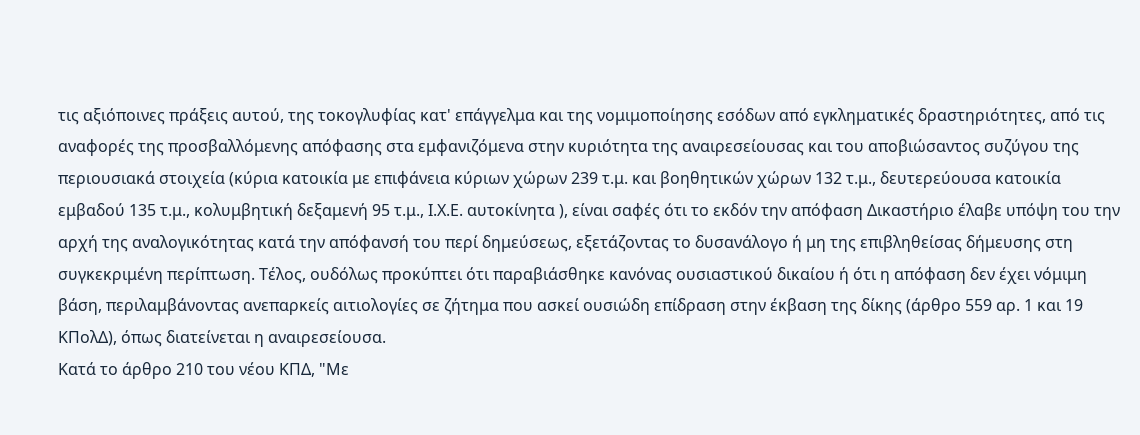τις αξιόποινες πράξεις αυτού, της τοκογλυφίας κατ' επάγγελμα και της νομιμοποίησης εσόδων από εγκληματικές δραστηριότητες, από τις αναφορές της προσβαλλόμενης απόφασης στα εμφανιζόμενα στην κυριότητα της αναιρεσείουσας και του αποβιώσαντος συζύγου της περιουσιακά στοιχεία (κύρια κατοικία με επιφάνεια κύριων χώρων 239 τ.μ. και βοηθητικών χώρων 132 τ.μ., δευτερεύουσα κατοικία εμβαδού 135 τ.μ., κολυμβητική δεξαμενή 95 τ.μ., Ι.Χ.Ε. αυτοκίνητα ), είναι σαφές ότι το εκδόν την απόφαση Δικαστήριο έλαβε υπόψη του την αρχή της αναλογικότητας κατά την απόφανσή του περί δημεύσεως, εξετάζοντας το δυσανάλογο ή μη της επιβληθείσας δήμευσης στη συγκεκριμένη περίπτωση. Τέλος, ουδόλως προκύπτει ότι παραβιάσθηκε κανόνας ουσιαστικού δικαίου ή ότι η απόφαση δεν έχει νόμιμη βάση, περιλαμβάνοντας ανεπαρκείς αιτιολογίες σε ζήτημα που ασκεί ουσιώδη επίδραση στην έκβαση της δίκης (άρθρο 559 αρ. 1 και 19 ΚΠολΔ), όπως διατείνεται η αναιρεσείουσα.
Κατά το άρθρο 210 του νέου ΚΠΔ, "Με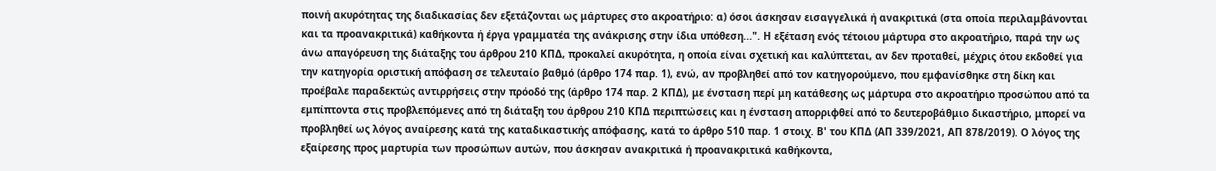ποινή ακυρότητας της διαδικασίας δεν εξετάζονται ως μάρτυρες στο ακροατήριο: α) όσοι άσκησαν εισαγγελικά ή ανακριτικά (στα οποία περιλαμβάνονται και τα προανακριτικά) καθήκοντα ή έργα γραμματέα της ανάκρισης στην ίδια υπόθεση...". Η εξέταση ενός τέτοιου μάρτυρα στο ακροατήριο, παρά την ως άνω απαγόρευση της διάταξης του άρθρου 210 ΚΠΔ, προκαλεί ακυρότητα, η οποία είναι σχετική και καλύπτεται, αν δεν προταθεί, μέχρις ότου εκδοθεί για την κατηγορία οριστική απόφαση σε τελευταίο βαθμό (άρθρο 174 παρ. 1), ενώ, αν προβληθεί από τον κατηγορούμενο, που εμφανίσθηκε στη δίκη και προέβαλε παραδεκτώς αντιρρήσεις στην πρόοδό της (άρθρο 174 παρ. 2 ΚΠΔ), με ένσταση περί μη κατάθεσης ως μάρτυρα στο ακροατήριο προσώπου από τα εμπίπτοντα στις προβλεπόμενες από τη διάταξη του άρθρου 210 ΚΠΔ περιπτώσεις και η ένσταση απορριφθεί από το δευτεροβάθμιο δικαστήριο, μπορεί να προβληθεί ως λόγος αναίρεσης κατά της καταδικαστικής απόφασης, κατά το άρθρο 510 παρ. 1 στοιχ. Β' του ΚΠΔ (ΑΠ 339/2021, ΑΠ 878/2019). Ο λόγος της εξαίρεσης προς μαρτυρία των προσώπων αυτών, που άσκησαν ανακριτικά ή προανακριτικά καθήκοντα,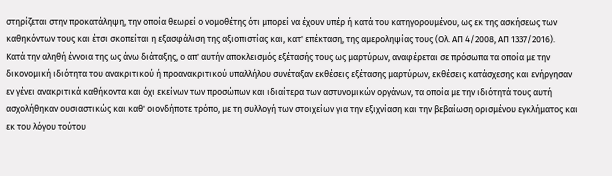στηρίζεται στην προκατάληψη, την οποία θεωρεί ο νομοθέτης ότι μπορεί να έχουν υπέρ ή κατά του κατηγορουμένου, ως εκ της ασκήσεως των καθηκόντων τους και έτσι σκοπείται η εξασφάλιση της αξιοπιστίας και, κατ' επέκταση, της αμεροληψίας τους (Ολ. ΑΠ 4/2008, ΑΠ 1337/2016).
Κατά την αληθή έννοια της ως άνω διάταξης, ο απ' αυτήν αποκλεισμός εξέτασής τους ως μαρτύρων, αναφέρεται σε πρόσωπα τα οποία με την δικονομική ιδιότητα του ανακριτικού ή προανακριτικού υπαλλήλου συνέταξαν εκθέσεις εξέτασης μαρτύρων, εκθέσεις κατάσχεσης και ενήργησαν εν γένει ανακριτικά καθήκοντα και όχι εκείνων των προσώπων και ιδιαίτερα των αστυνομικών οργάνων, τα οποία με την ιδιότητά τους αυτή ασχολήθηκαν ουσιαστικώς και καθ' οιονδήποτε τρόπο, με τη συλλογή των στοιχείων για την εξιχνίαση και την βεβαίωση ορισμένου εγκλήματος και εκ του λόγου τούτου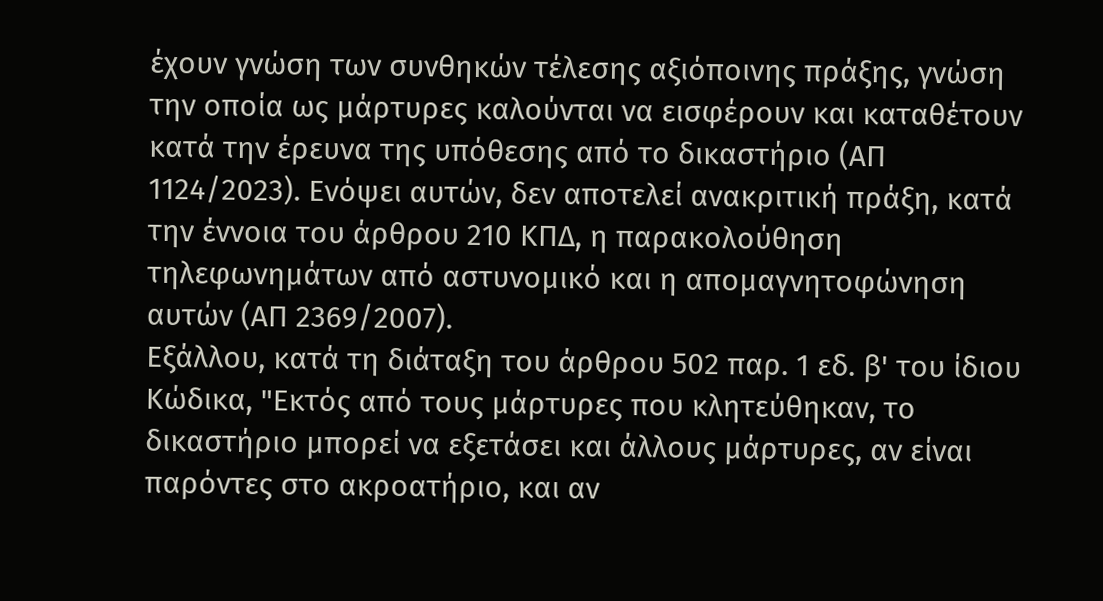έχουν γνώση των συνθηκών τέλεσης αξιόποινης πράξης, γνώση την οποία ως μάρτυρες καλούνται να εισφέρουν και καταθέτουν κατά την έρευνα της υπόθεσης από το δικαστήριο (ΑΠ 1124/2023). Ενόψει αυτών, δεν αποτελεί ανακριτική πράξη, κατά την έννοια του άρθρου 210 ΚΠΔ, η παρακολούθηση τηλεφωνημάτων από αστυνομικό και η απομαγνητοφώνηση αυτών (ΑΠ 2369/2007).
Εξάλλου, κατά τη διάταξη του άρθρου 502 παρ. 1 εδ. β' του ίδιου Κώδικα, "Εκτός από τους μάρτυρες που κλητεύθηκαν, το δικαστήριο μπορεί να εξετάσει και άλλους μάρτυρες, αν είναι παρόντες στο ακροατήριο, και αν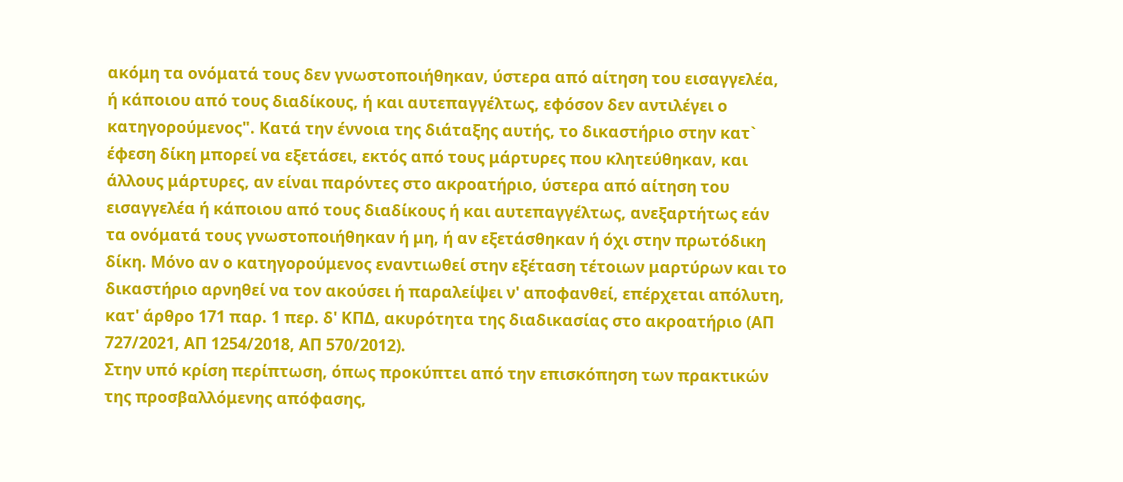ακόμη τα ονόματά τους δεν γνωστοποιήθηκαν, ύστερα από αίτηση του εισαγγελέα, ή κάποιου από τους διαδίκους, ή και αυτεπαγγέλτως, εφόσον δεν αντιλέγει ο κατηγορούμενος". Κατά την έννοια της διάταξης αυτής, το δικαστήριο στην κατ` έφεση δίκη μπορεί να εξετάσει, εκτός από τους μάρτυρες που κλητεύθηκαν, και άλλους μάρτυρες, αν είναι παρόντες στο ακροατήριο, ύστερα από αίτηση του εισαγγελέα ή κάποιου από τους διαδίκους ή και αυτεπαγγέλτως, ανεξαρτήτως εάν τα ονόματά τους γνωστοποιήθηκαν ή μη, ή αν εξετάσθηκαν ή όχι στην πρωτόδικη δίκη. Μόνο αν ο κατηγορούμενος εναντιωθεί στην εξέταση τέτοιων μαρτύρων και το δικαστήριο αρνηθεί να τον ακούσει ή παραλείψει ν' αποφανθεί, επέρχεται απόλυτη, κατ' άρθρο 171 παρ. 1 περ. δ' ΚΠΔ, ακυρότητα της διαδικασίας στο ακροατήριο (ΑΠ 727/2021, ΑΠ 1254/2018, ΑΠ 570/2012).
Στην υπό κρίση περίπτωση, όπως προκύπτει από την επισκόπηση των πρακτικών της προσβαλλόμενης απόφασης,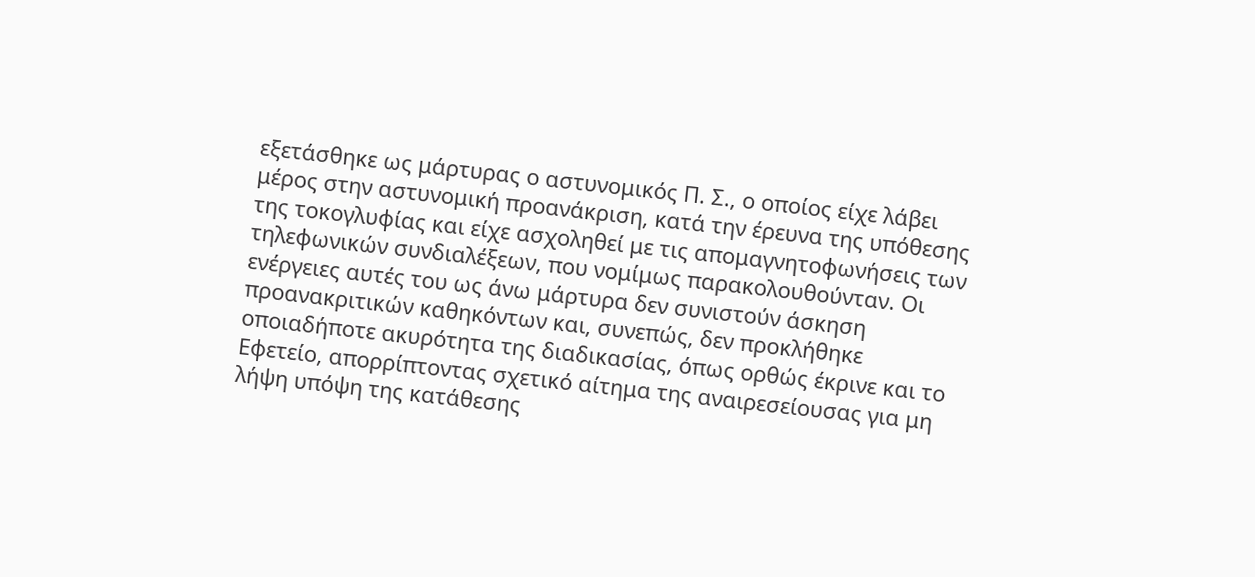εξετάσθηκε ως μάρτυρας ο αστυνομικός Π. Σ., ο οποίος είχε λάβει μέρος στην αστυνομική προανάκριση, κατά την έρευνα της υπόθεσης της τοκογλυφίας και είχε ασχοληθεί με τις απομαγνητοφωνήσεις των τηλεφωνικών συνδιαλέξεων, που νομίμως παρακολουθούνταν. Οι ενέργειες αυτές του ως άνω μάρτυρα δεν συνιστούν άσκηση προανακριτικών καθηκόντων και, συνεπώς, δεν προκλήθηκε οποιαδήποτε ακυρότητα της διαδικασίας, όπως ορθώς έκρινε και το Εφετείο, απορρίπτοντας σχετικό αίτημα της αναιρεσείουσας για μη λήψη υπόψη της κατάθεσης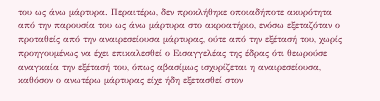του ως άνω μάρτυρα. Περαιτέρω, δεν προκλήθηκε οποιαδήποτε ακυρότητα από την παρουσία του ως άνω μάρτυρα στο ακροατήριο, ενόσω εξεταζόταν ο προταθείς από την αναιρεσείουσα μάρτυρας, ούτε από την εξέτασή του, χωρίς προηγουμένως να έχει επικαλεσθεί ο Εισαγγελέας της έδρας ότι θεωρούσε αναγκαία την εξέτασή του, όπως αβασίμως ισχυρίζεται η αναιρεσείουσα, καθόσον ο ανωτέρω μάρτυρας είχε ήδη εξετασθεί στον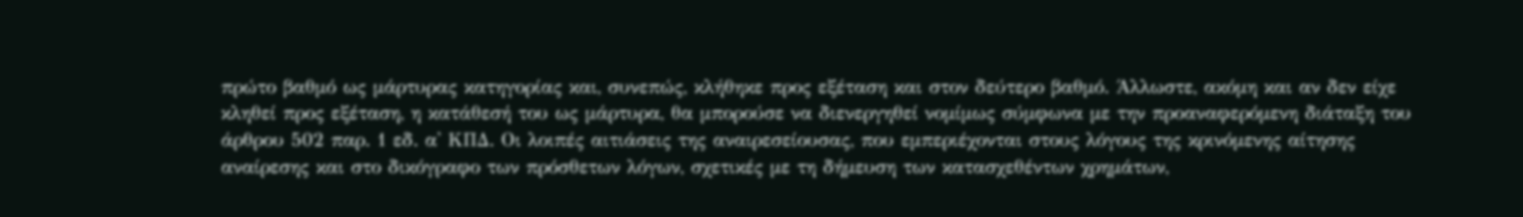πρώτο βαθμό ως μάρτυρας κατηγορίας και, συνεπώς, κλήθηκε προς εξέταση και στον δεύτερο βαθμό. Άλλωστε, ακόμη και αν δεν είχε κληθεί προς εξέταση, η κατάθεσή του ως μάρτυρα, θα μπορούσε να διενεργηθεί νομίμως σύμφωνα με την προαναφερόμενη διάταξη του άρθρου 502 παρ. 1 εδ. α' ΚΠΔ. Οι λοιπές αιτιάσεις της αναιρεσείουσας, που εμπεριέχονται στους λόγους της κρινόμενης αίτησης αναίρεσης και στο δικόγραφο των πρόσθετων λόγων, σχετικές με τη δήμευση των κατασχεθέντων χρημάτων,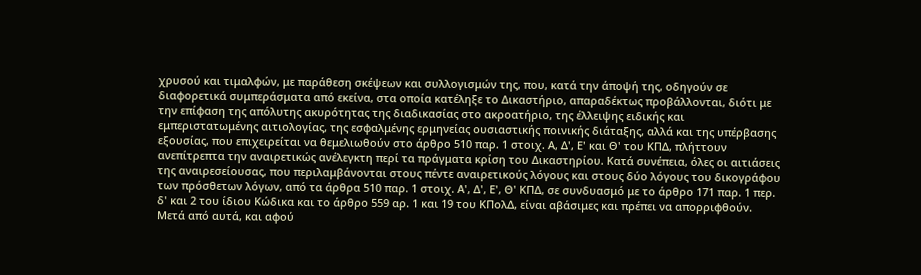χρυσού και τιμαλφών, με παράθεση σκέψεων και συλλογισμών της, που, κατά την άποψή της, οδηγούν σε διαφορετικά συμπεράσματα από εκείνα, στα οποία κατέληξε το Δικαστήριο, απαραδέκτως προβάλλονται, διότι με την επίφαση της απόλυτης ακυρότητας της διαδικασίας στο ακροατήριο, της έλλειψης ειδικής και εμπεριστατωμένης αιτιολογίας, της εσφαλμένης ερμηνείας ουσιαστικής ποινικής διάταξης, αλλά και της υπέρβασης εξουσίας, που επιχειρείται να θεμελιωθούν στο άρθρο 510 παρ. 1 στοιχ. Α, Δ', Ε' και Θ' του ΚΠΔ, πλήττουν ανεπίτρεπτα την αναιρετικώς ανέλεγκτη περί τα πράγματα κρίση του Δικαστηρίου. Κατά συνέπεια, όλες οι αιτιάσεις της αναιρεσείουσας, που περιλαμβάνονται στους πέντε αναιρετικούς λόγους και στους δύο λόγους του δικογράφου των πρόσθετων λόγων, από τα άρθρα 510 παρ. 1 στοιχ. Α', Δ', Ε', Θ' ΚΠΔ, σε συνδυασμό με το άρθρο 171 παρ. 1 περ. δ' και 2 του ίδιου Κώδικα και το άρθρο 559 αρ. 1 και 19 του ΚΠολΔ, είναι αβάσιμες και πρέπει να απορριφθούν. Μετά από αυτά, και αφού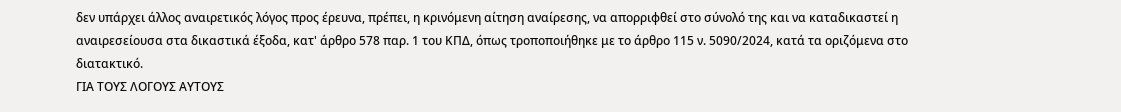δεν υπάρχει άλλος αναιρετικός λόγος προς έρευνα, πρέπει, η κρινόμενη αίτηση αναίρεσης, να απορριφθεί στο σύνολό της και να καταδικαστεί η αναιρεσείουσα στα δικαστικά έξοδα, κατ' άρθρο 578 παρ. 1 του ΚΠΔ, όπως τροποποιήθηκε με το άρθρο 115 ν. 5090/2024, κατά τα οριζόμενα στο διατακτικό.
ΓΙΑ ΤΟΥΣ ΛΟΓΟΥΣ ΑΥΤΟΥΣ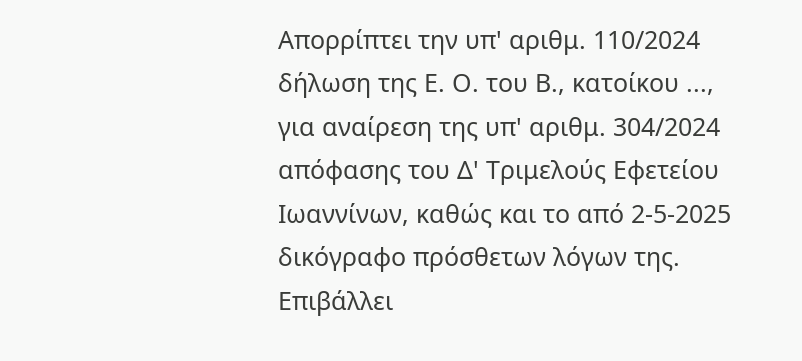Απορρίπτει την υπ' αριθμ. 110/2024 δήλωση της Ε. Ο. του Β., κατοίκου ..., για αναίρεση της υπ' αριθμ. 304/2024 απόφασης του Δ' Τριμελούς Εφετείου Ιωαννίνων, καθώς και το από 2-5-2025 δικόγραφο πρόσθετων λόγων της.
Επιβάλλει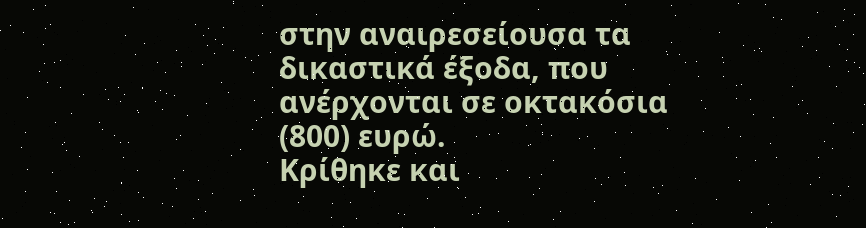στην αναιρεσείουσα τα δικαστικά έξοδα, που ανέρχονται σε οκτακόσια (800) ευρώ.
Κρίθηκε και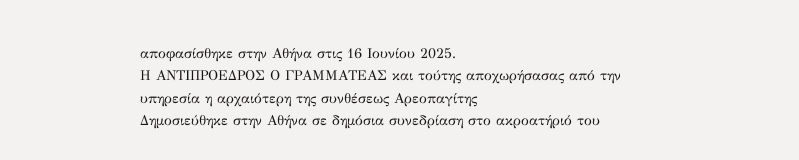αποφασίσθηκε στην Αθήνα στις 16 Ιουνίου 2025.
Η ΑΝΤΙΠΡΟΕΔΡΟΣ Ο ΓΡΑΜΜΑΤΕΑΣ και τούτης αποχωρήσασας από την υπηρεσία η αρχαιότερη της συνθέσεως Αρεοπαγίτης
Δημοσιεύθηκε στην Αθήνα σε δημόσια συνεδρίαση στο ακροατήριό του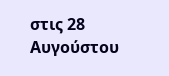στις 28 Αυγούστου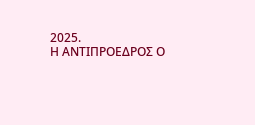2025.
Η ΑΝΤΙΠΡΟΕΔΡΟΣ Ο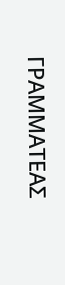ΓΡΑΜΜΑΤΕΑΣ